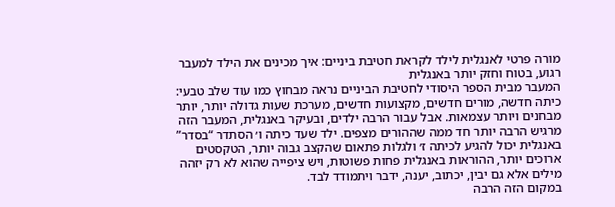מורה פרטי לאנגלית לילד לקראת חטיבת ביניים: איך מכינים את הילד למעבר רגוע, בטוח וחזק יותר באנגלית
המעבר מבית הספר היסודי לחטיבת הביניים נראה מבחוץ כמו עוד שלב טבעי: כיתה חדשה, מורים חדשים, מקצועות חדשים, מערכת שעות גדולה יותר, יותר מבחנים ויותר עצמאות. אבל עבור הרבה ילדים, ובעיקר באנגלית, המעבר הזה מרגיש הרבה יותר חד ממה שההורים מצפים. ילד שעד כיתה ו׳ הסתדר “בסדר” באנגלית יכול להגיע לכיתה ז׳ ולגלות פתאום שהקצב גבוה יותר, הטקסטים ארוכים יותר, ההוראות באנגלית פחות פשוטות, ויש ציפייה שהוא לא רק יזהה מילים אלא גם יבין, יכתוב, יענה, ידבר ויתמודד לבד.
במקום הזה הרבה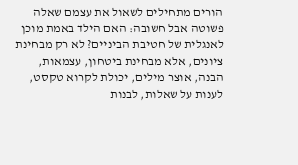הורים מתחילים לשאול את עצמם שאלה פשוטה אבל חשובה: האם הילד באמת מוכן לאנגלית של חטיבת הביניים? לא רק מבחינת ציונים, אלא מבחינת ביטחון, עצמאות, הבנה, אוצר מילים, יכולת לקרוא טקסט, לענות על שאלות, לבנות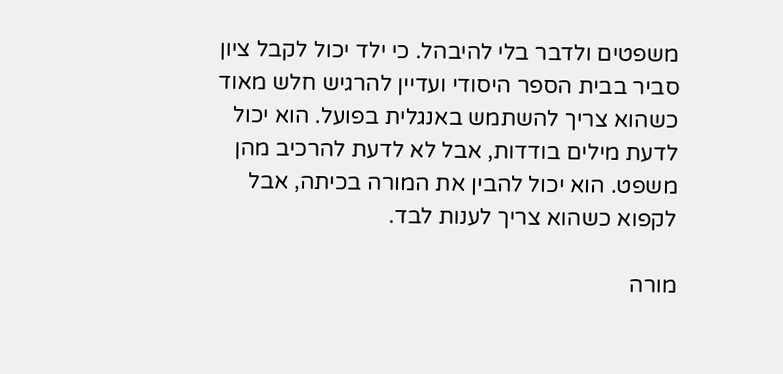משפטים ולדבר בלי להיבהל. כי ילד יכול לקבל ציון סביר בבית הספר היסודי ועדיין להרגיש חלש מאוד כשהוא צריך להשתמש באנגלית בפועל. הוא יכול לדעת מילים בודדות, אבל לא לדעת להרכיב מהן משפט. הוא יכול להבין את המורה בכיתה, אבל לקפוא כשהוא צריך לענות לבד.

מורה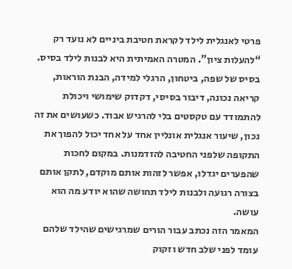פרטי לאנגלית לילד לקראת חטיבת ביניים לא נועד רק “להעלות ציון”. המטרה האמיתית היא לבנות לילד בסיס. בסיס של שפה, ביטחון, הרגלי למידה, הבנת הוראות, קריאה נכונה, דיבור בסיסי, דקדוק שימושי ויכולת להתמודד עם טקסטים בלי להרגיש אבוד. כשעושים את זה נכון, שיעור אנגלית אונליין אחד על אחד יכול להפוך את התקופה שלפני החטיבה להזדמנות. במקום לחכות שהפערים יגדלו, אפשר לזהות אותם מוקדם, לתקן אותם בצורה רגועה ולבנות לילד תחושה שהוא יודע מה הוא עושה.
המאמר הזה נכתב עבור הורים שמרגישים שהילד שלהם עומד לפני שלב חדש וזקוק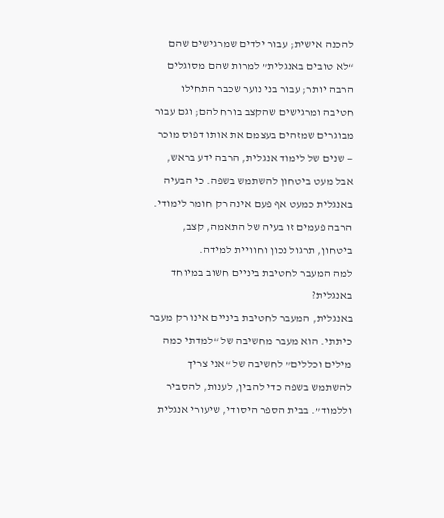להכנה אישית; עבור ילדים שמרגישים שהם “לא טובים באנגלית” למרות שהם מסוגלים הרבה יותר; עבור בני נוער שכבר התחילו חטיבה ומרגישים שהקצב בורח להם; וגם עבור מבוגרים שמזהים בעצמם את אותו דפוס מוכר — שנים של לימוד אנגלית, הרבה ידע בראש, אבל מעט ביטחון להשתמש בשפה. כי הבעיה באנגלית כמעט אף פעם אינה רק חומר לימודי. הרבה פעמים זו בעיה של התאמה, קצב, ביטחון, תרגול נכון וחוויית למידה.
למה המעבר לחטיבת ביניים חשוב במיוחד באנגלית?
באנגלית, המעבר לחטיבת ביניים אינו רק מעבר כיתתי. הוא מעבר מחשיבה של “למדתי כמה מילים וכללים” לחשיבה של “אני צריך להשתמש בשפה כדי להבין, לענות, להסביר וללמוד”. בבית הספר היסודי, שיעורי אנגלית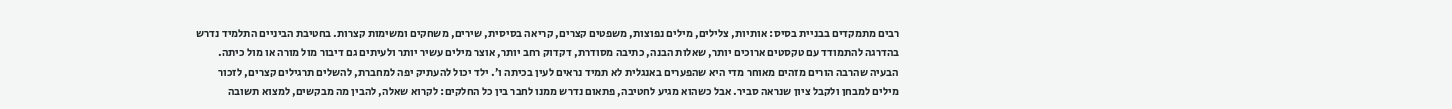רבים מתמקדים בבניית בסיס: אותיות, צלילים, מילים נפוצות, משפטים קצרים, קריאה בסיסית, שירים, משחקים ומשימות קצרות. בחטיבת הביניים התלמיד נדרש בהדרגה להתמודד עם טקסטים ארוכים יותר, שאלות הבנה, כתיבה מסודרת, דקדוק רחב יותר, אוצר מילים עשיר יותר ולעיתים גם דיבור מול מורה או מול כיתה.
הבעיה שהרבה הורים מזהים מאוחר מדי היא שהפערים באנגלית לא תמיד נראים לעין בכיתה ו׳. ילד יכול להעתיק יפה למחברת, להשלים תרגילים קצרים, לזכור מילים למבחן ולקבל ציון שנראה סביר. אבל כשהוא מגיע לחטיבה, פתאום נדרש ממנו לחבר בין כל החלקים: לקרוא שאלה, להבין מה מבקשים, למצוא תשובה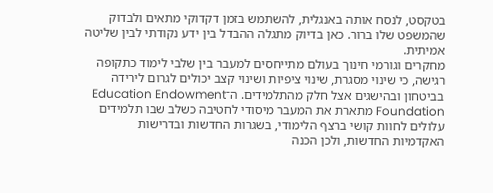בטקסט, לנסח אותה באנגלית, להשתמש בזמן דקדוקי מתאים ולבדוק שהמשפט שלו ברור. כאן בדיוק מתגלה ההבדל בין ידע נקודתי לבין שליטה אמיתית.
מחקרים וגורמי חינוך בעולם מתייחסים למעבר בין שלבי לימוד כתקופה רגישה, כי שינוי מסגרת, שינוי ציפיות ושינוי קצב יכולים לגרום לירידה בביטחון ובהישגים אצל חלק מהתלמידים. ה־Education Endowment Foundation מתארת את המעבר מיסודי לחטיבה כשלב שבו תלמידים עלולים לחוות קושי ברצף הלימודי, בשגרות החדשות ובדרישות האקדמיות החדשות, ולכן הכנה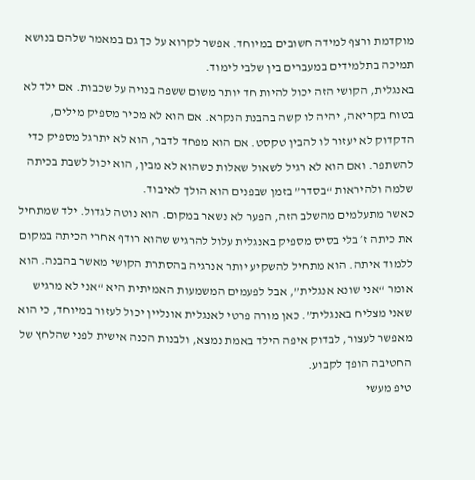מוקדמת ורצף למידה חשובים במיוחד. אפשר לקרוא על כך גם במאמר שלהם בנושא תמיכה בתלמידים במעברים בין שלבי לימוד.
באנגלית, הקושי הזה יכול להיות חד יותר משום ששפה בנויה על שכבות. אם ילד לא בטוח בקריאה, יהיה לו קשה בהבנת הנקרא. אם הוא לא מכיר מספיק מילים, הדקדוק לא יעזור לו להבין טקסט. אם הוא מפחד לדבר, הוא לא יתרגל מספיק כדי להשתפר. ואם הוא לא רגיל לשאול שאלות כשהוא לא מבין, הוא יכול לשבת בכיתה שלמה ולהיראות “בסדר” בזמן שבפנים הוא הולך לאיבוד.
כאשר מתעלמים מהשלב הזה, הפער לא נשאר במקום. הוא נוטה לגדול. ילד שמתחיל את כיתה ז׳ בלי בסיס מספיק באנגלית עלול להרגיש שהוא רודף אחרי הכיתה במקום ללמוד איתה. הוא מתחיל להשקיע יותר אנרגיה בהסתרת הקושי מאשר בהבנה. הוא אומר “אני שונא אנגלית”, אבל לפעמים המשמעות האמיתית היא “אני לא מרגיש שאני מצליח באנגלית”. כאן מורה פרטי לאנגלית אונליין יכול לעזור במיוחד, כי הוא מאפשר לעצור, לבדוק איפה הילד באמת נמצא, ולבנות הכנה אישית לפני שהלחץ של החטיבה הופך לקבוע.
טיפ מעשי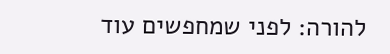להורה: לפני שמחפשים עוד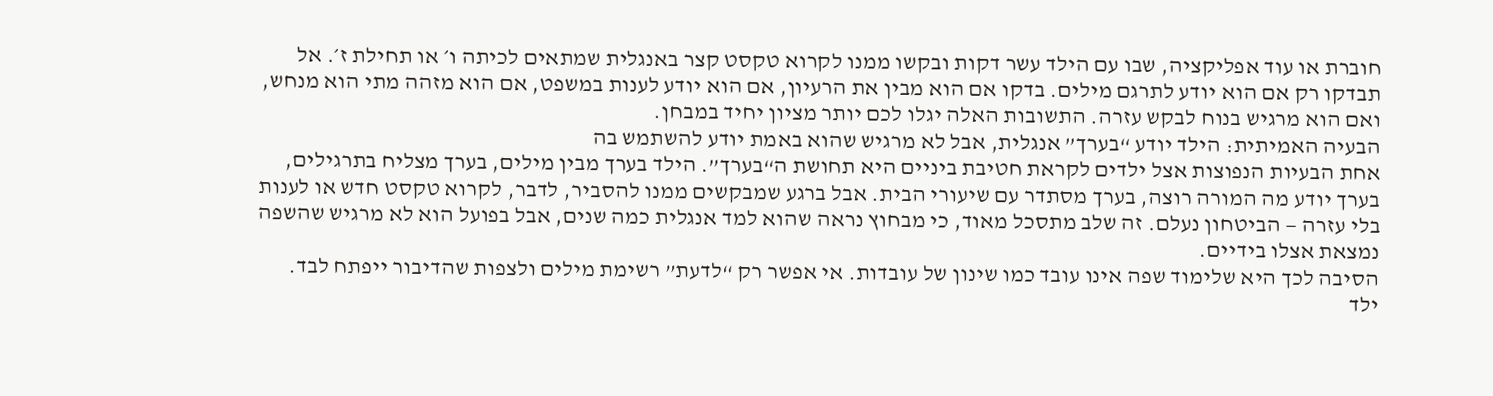חוברת או עוד אפליקציה, שבו עם הילד עשר דקות ובקשו ממנו לקרוא טקסט קצר באנגלית שמתאים לכיתה ו׳ או תחילת ז׳. אל תבדקו רק אם הוא יודע לתרגם מילים. בדקו אם הוא מבין את הרעיון, אם הוא יודע לענות במשפט, אם הוא מזהה מתי הוא מנחש, ואם הוא מרגיש בנוח לבקש עזרה. התשובות האלה יגלו לכם יותר מציון יחיד במבחן.
הבעיה האמיתית: הילד יודע “בערך” אנגלית, אבל לא מרגיש שהוא באמת יודע להשתמש בה
אחת הבעיות הנפוצות אצל ילדים לקראת חטיבת ביניים היא תחושת ה“בערך”. הילד בערך מבין מילים, בערך מצליח בתרגילים, בערך יודע מה המורה רוצה, בערך מסתדר עם שיעורי הבית. אבל ברגע שמבקשים ממנו להסביר, לדבר, לקרוא טקסט חדש או לענות בלי עזרה — הביטחון נעלם. זה שלב מתסכל מאוד, כי מבחוץ נראה שהוא למד אנגלית כמה שנים, אבל בפועל הוא לא מרגיש שהשפה נמצאת אצלו בידיים.
הסיבה לכך היא שלימוד שפה אינו עובד כמו שינון של עובדות. אי אפשר רק “לדעת” רשימת מילים ולצפות שהדיבור ייפתח לבד. ילד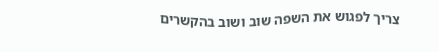צריך לפגוש את השפה שוב ושוב בהקשרים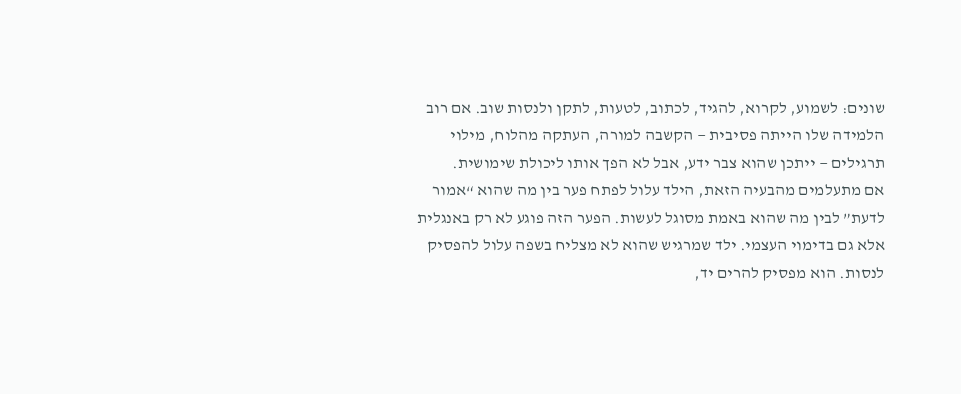שונים: לשמוע, לקרוא, להגיד, לכתוב, לטעות, לתקן ולנסות שוב. אם רוב הלמידה שלו הייתה פסיבית — הקשבה למורה, העתקה מהלוח, מילוי תרגילים — ייתכן שהוא צבר ידע, אבל לא הפך אותו ליכולת שימושית.
אם מתעלמים מהבעיה הזאת, הילד עלול לפתח פער בין מה שהוא “אמור לדעת” לבין מה שהוא באמת מסוגל לעשות. הפער הזה פוגע לא רק באנגלית אלא גם בדימוי העצמי. ילד שמרגיש שהוא לא מצליח בשפה עלול להפסיק לנסות. הוא מפסיק להרים יד,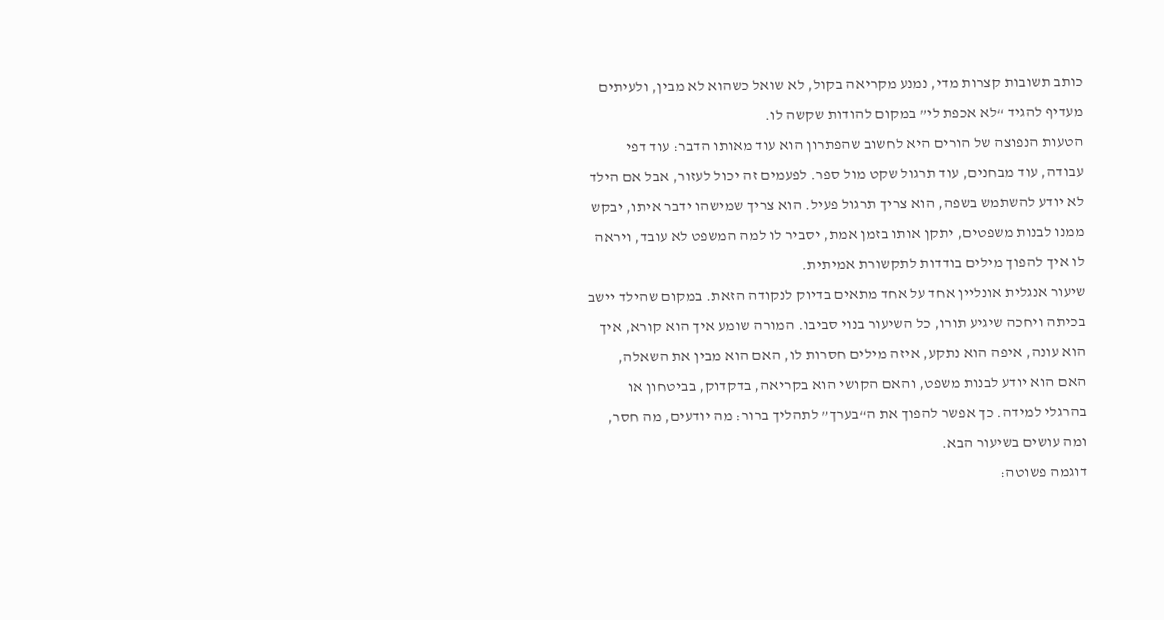כותב תשובות קצרות מדי, נמנע מקריאה בקול, לא שואל כשהוא לא מבין, ולעיתים מעדיף להגיד “לא אכפת לי” במקום להודות שקשה לו.
הטעות הנפוצה של הורים היא לחשוב שהפתרון הוא עוד מאותו הדבר: עוד דפי עבודה, עוד מבחנים, עוד תרגול שקט מול ספר. לפעמים זה יכול לעזור, אבל אם הילד לא יודע להשתמש בשפה, הוא צריך תרגול פעיל. הוא צריך שמישהו ידבר איתו, יבקש ממנו לבנות משפטים, יתקן אותו בזמן אמת, יסביר לו למה המשפט לא עובד, ויראה לו איך להפוך מילים בודדות לתקשורת אמיתית.
שיעור אנגלית אונליין אחד על אחד מתאים בדיוק לנקודה הזאת. במקום שהילד יישב בכיתה ויחכה שיגיע תורו, כל השיעור בנוי סביבו. המורה שומע איך הוא קורא, איך הוא עונה, איפה הוא נתקע, איזה מילים חסרות לו, האם הוא מבין את השאלה, האם הוא יודע לבנות משפט, והאם הקושי הוא בקריאה, בדקדוק, בביטחון או בהרגלי למידה. כך אפשר להפוך את ה“בערך” לתהליך ברור: מה יודעים, מה חסר, ומה עושים בשיעור הבא.
דוגמה פשוטה: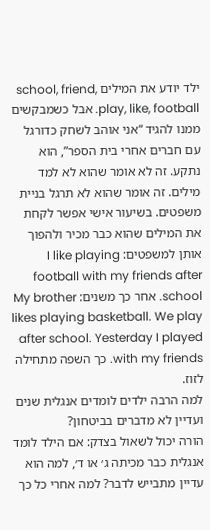ילד יודע את המילים school, friend, play, like, football. אבל כשמבקשים ממנו להגיד “אני אוהב לשחק כדורגל עם חברים אחרי בית הספר”, הוא נתקע. זה לא אומר שהוא לא למד מילים. זה אומר שהוא לא תרגל בניית משפטים. בשיעור אישי אפשר לקחת את המילים שהוא כבר מכיר ולהפוך אותן למשפטים: I like playing football with my friends after school. אחר כך משנים: My brother likes playing basketball. We play after school. Yesterday I played with my friends. כך השפה מתחילה לזוז.
למה הרבה ילדים לומדים אנגלית שנים ועדיין לא מדברים בביטחון?
הורה יכול לשאול בצדק: אם הילד לומד אנגלית כבר מכיתה ג׳ או ד׳, למה הוא עדיין מתבייש לדבר? למה אחרי כל כך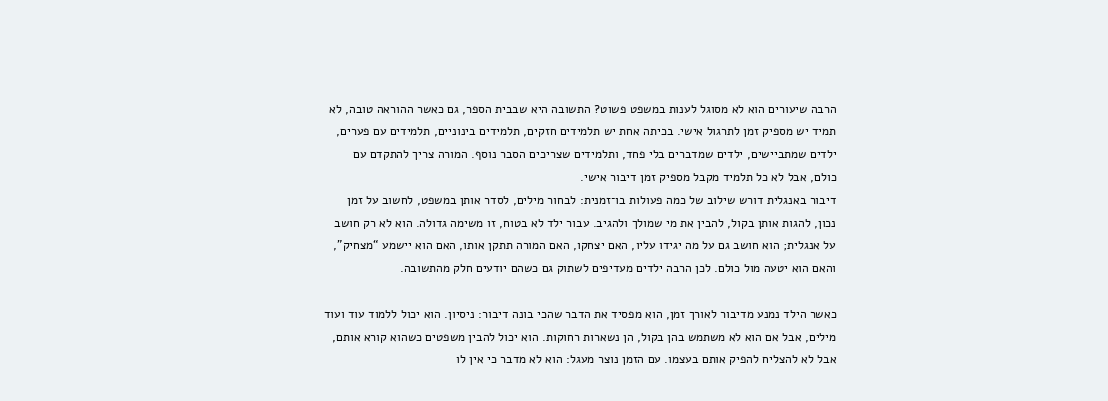הרבה שיעורים הוא לא מסוגל לענות במשפט פשוט? התשובה היא שבבית הספר, גם כאשר ההוראה טובה, לא תמיד יש מספיק זמן לתרגול אישי. בכיתה אחת יש תלמידים חזקים, תלמידים בינוניים, תלמידים עם פערים, ילדים שמתביישים, ילדים שמדברים בלי פחד, ותלמידים שצריכים הסבר נוסף. המורה צריך להתקדם עם כולם, אבל לא כל תלמיד מקבל מספיק זמן דיבור אישי.
דיבור באנגלית דורש שילוב של כמה פעולות בו־זמנית: לבחור מילים, לסדר אותן במשפט, לחשוב על זמן נכון, להגות אותן בקול, להבין את מי שמולך ולהגיב. עבור ילד לא בטוח, זו משימה גדולה. הוא לא רק חושב על אנגלית; הוא חושב גם על מה יגידו עליו, האם יצחקו, האם המורה תתקן אותו, האם הוא יישמע “מצחיק”, והאם הוא יטעה מול כולם. לכן הרבה ילדים מעדיפים לשתוק גם כשהם יודעים חלק מהתשובה.

כאשר הילד נמנע מדיבור לאורך זמן, הוא מפסיד את הדבר שהכי בונה דיבור: ניסיון. הוא יכול ללמוד עוד ועוד מילים, אבל אם הוא לא משתמש בהן בקול, הן נשארות רחוקות. הוא יכול להבין משפטים כשהוא קורא אותם, אבל לא להצליח להפיק אותם בעצמו. עם הזמן נוצר מעגל: הוא לא מדבר כי אין לו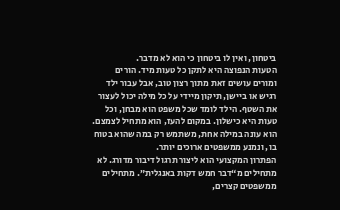ביטחון, ואין לו ביטחון כי הוא לא מדבר.
הטעות הנפוצה היא לתקן כל טעות מיד. הורים ומורים עושים זאת מתוך רצון טוב, אבל עבור ילד רגיש או ביישן, תיקון מיידי על כל מילה יכול לעצור את השטף. הילד לומד שכל משפט הוא מבחן, וכל טעות היא כישלון. במקום להעז, הוא מתחיל לצמצם. הוא עונה במילה אחת, משתמש רק במה שהוא בטוח בו, ונמנע ממשפטים ארוכים יותר.
הפתרון המקצועי הוא ליצור תרגול דיבור מדורג. לא מתחילים מ“דבר חמש דקות באנגלית”. מתחילים ממשפטים קצרים,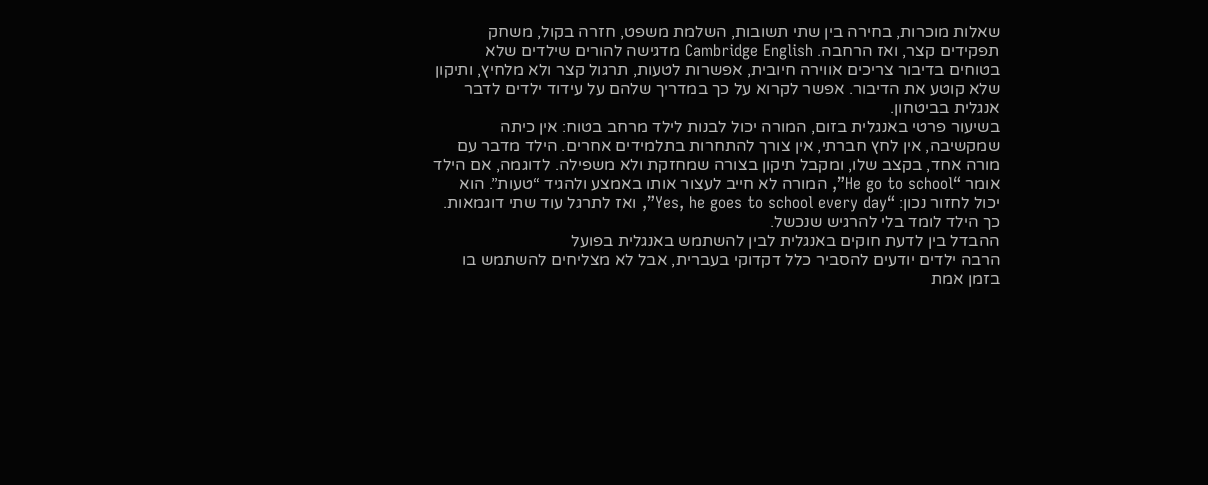שאלות מוכרות, בחירה בין שתי תשובות, השלמת משפט, חזרה בקול, משחק תפקידים קצר, ואז הרחבה. Cambridge English מדגישה להורים שילדים שלא בטוחים בדיבור צריכים אווירה חיובית, אפשרות לטעות, תרגול קצר ולא מלחיץ, ותיקון שלא קוטע את הדיבור. אפשר לקרוא על כך במדריך שלהם על עידוד ילדים לדבר אנגלית בביטחון.
בשיעור פרטי באנגלית בזום, המורה יכול לבנות לילד מרחב בטוח: אין כיתה שמקשיבה, אין לחץ חברתי, אין צורך להתחרות בתלמידים אחרים. הילד מדבר עם מורה אחד, בקצב שלו, ומקבל תיקון בצורה שמחזקת ולא משפילה. לדוגמה, אם הילד אומר “He go to school”, המורה לא חייב לעצור אותו באמצע ולהגיד “טעות”. הוא יכול לחזור נכון: “Yes, he goes to school every day”, ואז לתרגל עוד שתי דוגמאות. כך הילד לומד בלי להרגיש שנכשל.
ההבדל בין לדעת חוקים באנגלית לבין להשתמש באנגלית בפועל
הרבה ילדים יודעים להסביר כלל דקדוקי בעברית, אבל לא מצליחים להשתמש בו בזמן אמת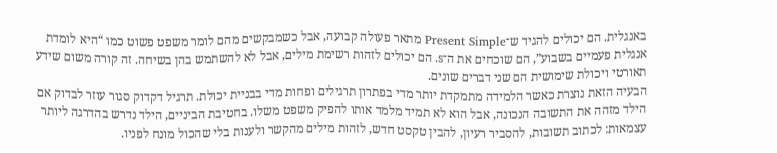באנגלית. הם יכולים להגיד ש־Present Simple מתאר פעולה קבועה, אבל כשמבקשים מהם לומר משפט פשוט כמו “היא לומדת אנגלית פעמיים בשבוע”, הם שוכחים את ה־s. הם יכולים לזהות רשימת מילים, אבל לא להשתמש בהן בשיחה. זה קורה משום שידע תאורטי ויכולת שימושית הם שני דברים שונים.
הבעיה הזאת נוצרת כאשר הלמידה מתמקדת יותר מדי בפתרון תרגילים ופחות מדי בבניית יכולת. תרגיל דקדוק סגור עוזר לבדוק אם הילד מזהה את התשובה הנכונה, אבל הוא לא תמיד מלמד אותו להפיק משפט משלו. בחטיבת הביניים, הילד נדרש בהדרגה ליותר עצמאות: לכתוב תשובות, להסביר רעיון, להבין טקסט חדש, לזהות מילים מהקשר ולענות בלי שהכול מונח לפניו.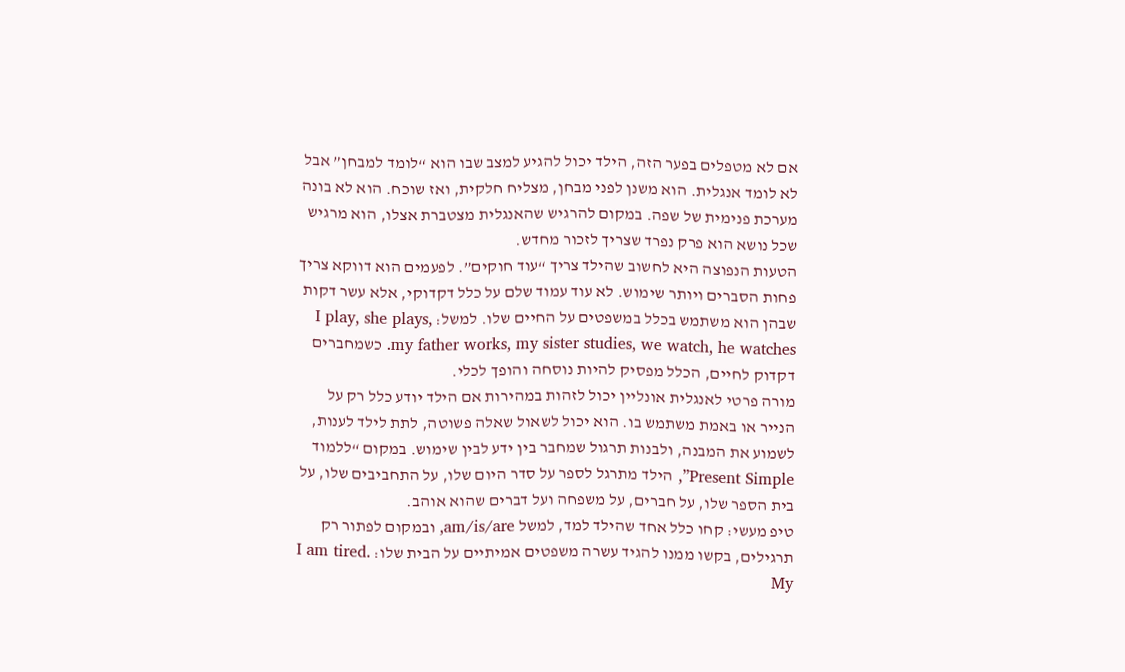אם לא מטפלים בפער הזה, הילד יכול להגיע למצב שבו הוא “לומד למבחן” אבל לא לומד אנגלית. הוא משנן לפני מבחן, מצליח חלקית, ואז שוכח. הוא לא בונה מערכת פנימית של שפה. במקום להרגיש שהאנגלית מצטברת אצלו, הוא מרגיש שכל נושא הוא פרק נפרד שצריך לזכור מחדש.
הטעות הנפוצה היא לחשוב שהילד צריך “עוד חוקים”. לפעמים הוא דווקא צריך פחות הסברים ויותר שימוש. לא עוד עמוד שלם על כלל דקדוקי, אלא עשר דקות שבהן הוא משתמש בכלל במשפטים על החיים שלו. למשל: I play, she plays, my father works, my sister studies, we watch, he watches. כשמחברים דקדוק לחיים, הכלל מפסיק להיות נוסחה והופך לכלי.
מורה פרטי לאנגלית אונליין יכול לזהות במהירות אם הילד יודע כלל רק על הנייר או באמת משתמש בו. הוא יכול לשאול שאלה פשוטה, לתת לילד לענות, לשמוע את המבנה, ולבנות תרגול שמחבר בין ידע לבין שימוש. במקום “ללמוד Present Simple”, הילד מתרגל לספר על סדר היום שלו, על התחביבים שלו, על בית הספר שלו, על חברים, על משפחה ועל דברים שהוא אוהב.
טיפ מעשי: קחו כלל אחד שהילד למד, למשל am/is/are, ובמקום לפתור רק תרגילים, בקשו ממנו להגיד עשרה משפטים אמיתיים על הבית שלו: I am tired. My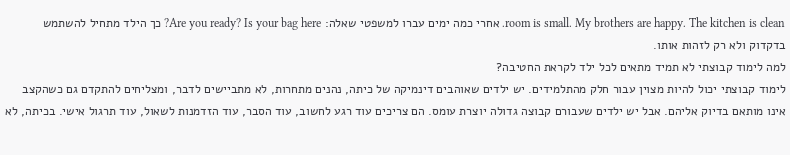room is small. My brothers are happy. The kitchen is clean. אחרי כמה ימים עברו למשפטי שאלה: Are you ready? Is your bag here? כך הילד מתחיל להשתמש בדקדוק ולא רק לזהות אותו.
למה לימוד קבוצתי לא תמיד מתאים לכל ילד לקראת החטיבה?
לימוד קבוצתי יכול להיות מצוין עבור חלק מהתלמידים. יש ילדים שאוהבים דינמיקה של כיתה, נהנים מתחרות, לא מתביישים לדבר, ומצליחים להתקדם גם כשהקצב אינו מותאם בדיוק אליהם. אבל יש ילדים שעבורם קבוצה גדולה יוצרת עומס. הם צריכים עוד רגע לחשוב, עוד הסבר, עוד הזדמנות לשאול, עוד תרגול אישי. בכיתה, לא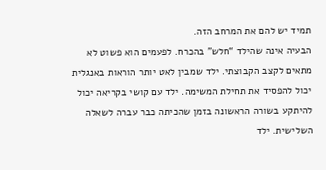תמיד יש להם את המרחב הזה.
הבעיה אינה שהילד “חלש” בהכרח. לפעמים הוא פשוט לא מתאים לקצב הקבוצתי. ילד שמבין לאט יותר הוראות באנגלית יכול להפסיד את תחילת המשימה. ילד עם קושי בקריאה יכול להיתקע בשורה הראשונה בזמן שהכיתה כבר עברה לשאלה השלישית. ילד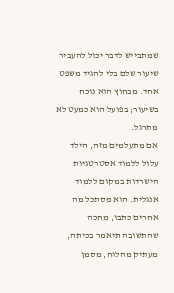שמתבייש לדבר יכול להעביר שיעור שלם בלי להגיד משפט אחד. מבחוץ הוא נוכח בשיעור; בפועל הוא כמעט לא מתרגל.
אם מתעלמים מזה, הילד עלול ללמוד אסטרטגיות הישרדות במקום ללמוד אנגלית. הוא מסתכל מה אחרים כתבו, מחכה שהתשובה תיאמר בכיתה, מעתיק מהלוח, מסמן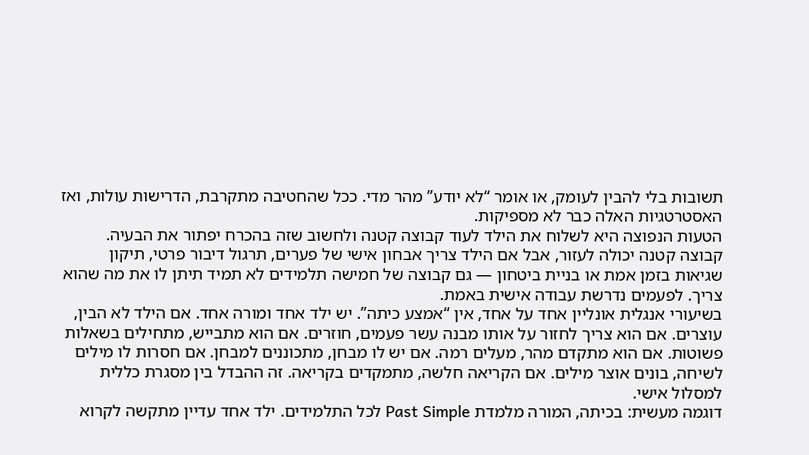תשובות בלי להבין לעומק, או אומר “לא יודע” מהר מדי. ככל שהחטיבה מתקרבת, הדרישות עולות, ואז האסטרטגיות האלה כבר לא מספיקות.
הטעות הנפוצה היא לשלוח את הילד לעוד קבוצה קטנה ולחשוב שזה בהכרח יפתור את הבעיה. קבוצה קטנה יכולה לעזור, אבל אם הילד צריך אבחון אישי של פערים, תרגול דיבור פרטי, תיקון שגיאות בזמן אמת או בניית ביטחון — גם קבוצה של חמישה תלמידים לא תמיד תיתן לו את מה שהוא צריך. לפעמים נדרשת עבודה אישית באמת.
בשיעורי אנגלית אונליין אחד על אחד, אין “אמצע כיתה”. יש ילד אחד ומורה אחד. אם הילד לא הבין, עוצרים. אם הוא צריך לחזור על אותו מבנה עשר פעמים, חוזרים. אם הוא מתבייש, מתחילים בשאלות פשוטות. אם הוא מתקדם מהר, מעלים רמה. אם יש לו מבחן, מתכוננים למבחן. אם חסרות לו מילים לשיחה, בונים אוצר מילים. אם הקריאה חלשה, מתמקדים בקריאה. זה ההבדל בין מסגרת כללית למסלול אישי.
דוגמה מעשית: בכיתה, המורה מלמדת Past Simple לכל התלמידים. ילד אחד עדיין מתקשה לקרוא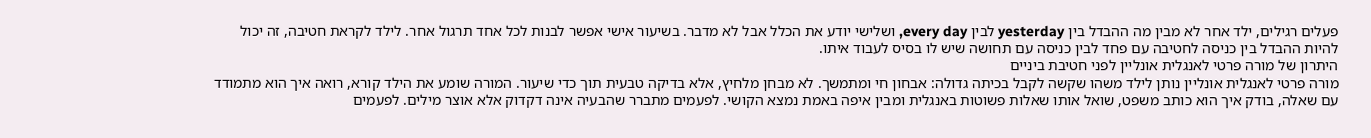פעלים רגילים, ילד אחר לא מבין מה ההבדל בין yesterday לבין every day, ושלישי יודע את הכלל אבל לא מדבר. בשיעור אישי אפשר לבנות לכל אחד תרגול אחר. לילד לקראת חטיבה, זה יכול להיות ההבדל בין כניסה לחטיבה עם פחד לבין כניסה עם תחושה שיש לו בסיס לעבוד איתו.
היתרון של מורה פרטי לאנגלית אונליין לפני חטיבת ביניים
מורה פרטי לאנגלית אונליין נותן לילד משהו שקשה לקבל בכיתה גדולה: אבחון חי ומתמשך. לא מבחן מלחיץ, אלא בדיקה טבעית תוך כדי שיעור. המורה שומע את הילד קורא, רואה איך הוא מתמודד עם שאלה, בודק איך הוא כותב משפט, שואל אותו שאלות פשוטות באנגלית ומבין איפה באמת נמצא הקושי. לפעמים מתברר שהבעיה אינה דקדוק אלא אוצר מילים. לפעמים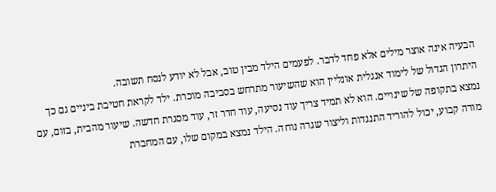הבעיה אינה אוצר מילים אלא פחד לדבר. לפעמים הילד מבין טוב, אבל לא יודע לנסח תשובה.
היתרון הגדול של לימוד אנגלית אונליין הוא שהשיעור מתרחש בסביבה מוכרת. ילד לקראת חטיבת ביניים גם כך נמצא בתקופה של שינויים. הוא לא תמיד צריך עוד נסיעה, עוד חדר זר, עוד מסגרת חדשה. שיעור מהבית, בזום, עם מורה קבוע, יכול להוריד התנגדות וליצור שגרה נוחה. הילד נמצא במקום שלו, עם המחברת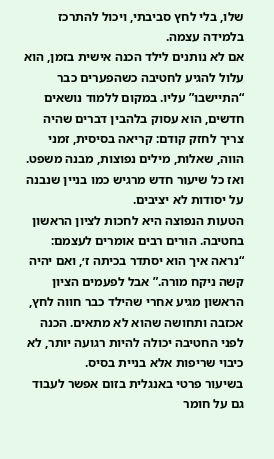שלו, בלי לחץ סביבתי, ויכול להתרכז בלמידה עצמה.
אם לא נותנים לילד הכנה אישית בזמן, הוא עלול להגיע לחטיבה כשהפערים כבר “התיישבו” עליו. במקום ללמוד נושאים חדשים, הוא עסוק בלהבין דברים שהיה צריך לחזק קודם: קריאה בסיסית, זמני הווה, שאלות, מילים נפוצות, מבנה משפט. ואז כל שיעור חדש מרגיש כמו בניין שנבנה על יסודות לא יציבים.
הטעות הנפוצה היא לחכות לציון הראשון בחטיבה. הורים רבים אומרים לעצמם: “נראה איך הוא יסתדר בכיתה ז׳, ואם יהיה קשה ניקח מורה.” אבל לפעמים הציון הראשון מגיע אחרי שהילד כבר חווה לחץ, אכזבה ותחושה שהוא לא מתאים. הכנה לפני החטיבה יכולה להיות רגועה יותר, לא כיבוי שריפות אלא בניית בסיס.
בשיעור פרטי באנגלית בזום אפשר לעבוד גם על חומר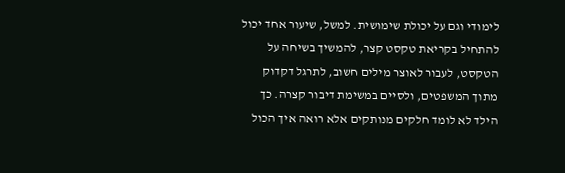לימודי וגם על יכולת שימושית. למשל, שיעור אחד יכול להתחיל בקריאת טקסט קצר, להמשיך בשיחה על הטקסט, לעבור לאוצר מילים חשוב, לתרגל דקדוק מתוך המשפטים, ולסיים במשימת דיבור קצרה. כך הילד לא לומד חלקים מנותקים אלא רואה איך הכול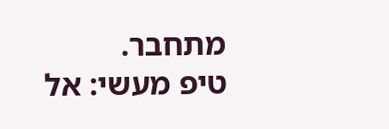מתחבר.
טיפ מעשי: אל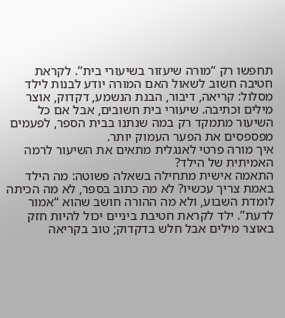תחפשו רק “מורה שיעזור בשיעורי בית”. לקראת חטיבה חשוב לשאול האם המורה יודע לבנות לילד מסלול: קריאה, דיבור, הבנת הנשמע, דקדוק, אוצר מילים וכתיבה. שיעורי בית חשובים, אבל אם כל השיעור מתמקד רק במה שנתנו בבית הספר, לפעמים מפספסים את הפער העמוק יותר.
איך מורה פרטי לאנגלית מתאים את השיעור לרמה האמיתית של הילד?
התאמה אישית מתחילה בשאלה פשוטה: מה הילד באמת צריך עכשיו? לא מה כתוב בספר, לא מה הכיתה לומדת השבוע, ולא מה ההורה חושב שהוא “אמור לדעת”. ילד לקראת חטיבת ביניים יכול להיות חזק באוצר מילים אבל חלש בדקדוק; טוב בקריאה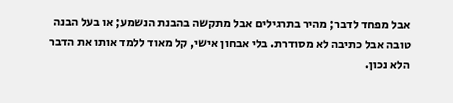אבל מפחד לדבר; מהיר בתרגילים אבל מתקשה בהבנת הנשמע; או בעל הבנה טובה אבל כתיבה לא מסודרת. בלי אבחון אישי, קל מאוד ללמד אותו את הדבר הלא נכון.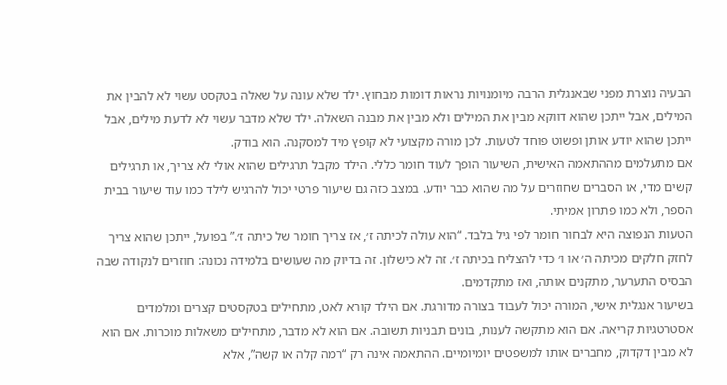הבעיה נוצרת מפני שבאנגלית הרבה מיומנויות נראות דומות מבחוץ. ילד שלא עונה על שאלה בטקסט עשוי לא להבין את המילים, אבל ייתכן שהוא דווקא מבין את המילים ולא מבין את מבנה השאלה. ילד שלא מדבר עשוי לא לדעת מילים, אבל ייתכן שהוא יודע אותן ופשוט פוחד לטעות. לכן מורה מקצועי לא קופץ מיד למסקנה. הוא בודק.
אם מתעלמים מההתאמה האישית, השיעור הופך לעוד חומר כללי. הילד מקבל תרגילים שהוא אולי לא צריך, או תרגילים קשים מדי, או הסברים שחוזרים על מה שהוא כבר יודע. במצב כזה גם שיעור פרטי יכול להרגיש לילד כמו עוד שיעור בבית הספר, ולא כמו פתרון אמיתי.
הטעות הנפוצה היא לבחור חומר לפי גיל בלבד. “הוא עולה לכיתה ז׳, אז צריך חומר של כיתה ז׳.” בפועל, ייתכן שהוא צריך לחזק חלקים מכיתה ה׳ או ו׳ כדי להצליח בכיתה ז׳. זה לא כישלון. זה בדיוק מה שעושים בלמידה נכונה: חוזרים לנקודה שבה הבסיס התערער, מתקנים אותה, ואז מתקדמים.
בשיעור אנגלית אישי, המורה יכול לעבוד בצורה מדורגת. אם הילד קורא לאט, מתחילים בטקסטים קצרים ומלמדים אסטרטגיות קריאה. אם הוא מתקשה לענות, בונים תבניות תשובה. אם הוא לא מדבר, מתחילים משאלות מוכרות. אם הוא לא מבין דקדוק, מחברים אותו למשפטים יומיומיים. ההתאמה אינה רק “רמה קלה או קשה”, אלא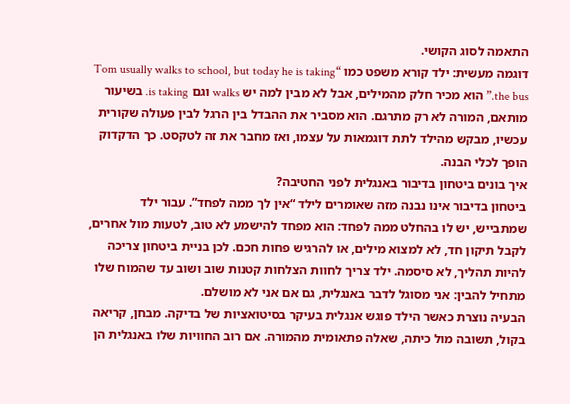התאמה לסוג הקושי.
דוגמה מעשית: ילד קורא משפט כמו “Tom usually walks to school, but today he is taking the bus.” הוא מכיר חלק מהמילים, אבל לא מבין למה יש walks וגם is taking. בשיעור מותאם, המורה לא רק מתרגם. הוא מסביר את ההבדל בין הרגל לבין פעולה שקורית עכשיו, מבקש מהילד לתת דוגמאות על עצמו, ואז מחבר את זה לטקסט. כך הדקדוק הופך לכלי הבנה.
איך בונים ביטחון בדיבור באנגלית לפני החטיבה?
ביטחון בדיבור אינו נבנה מזה שאומרים לילד “אין לך ממה לפחד”. עבור ילד שמתבייש, יש לו בהחלט ממה לפחד: הוא מפחד להישמע לא טוב, לטעות מול אחרים, לקבל תיקון חד, לא למצוא מילים, או להרגיש פחות חכם. לכן בניית ביטחון צריכה להיות תהליך, לא סיסמה. ילד צריך לחוות הצלחות קטנות שוב ושוב עד שהמוח שלו מתחיל להבין: אני מסוגל לדבר באנגלית, גם אם אני לא מושלם.
הבעיה נוצרת כאשר הילד פוגש אנגלית בעיקר בסיטואציות של בדיקה. מבחן, קריאה בקול, תשובה מול כיתה, שאלה פתאומית מהמורה. אם רוב החוויות שלו באנגלית הן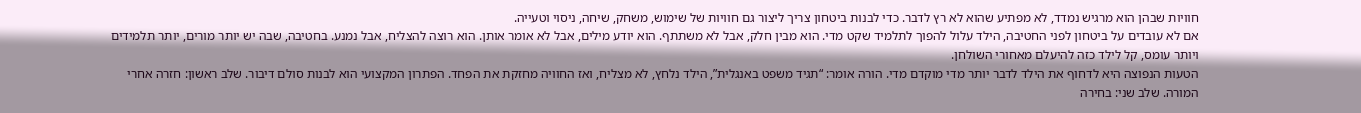חוויות שבהן הוא מרגיש נמדד, לא מפתיע שהוא לא רץ לדבר. כדי לבנות ביטחון צריך ליצור גם חוויות של שימוש, משחק, שיחה, ניסוי וטעייה.
אם לא עובדים על ביטחון לפני החטיבה, הילד עלול להפוך לתלמיד שקט מדי. הוא מבין חלק, אבל לא משתתף. הוא יודע מילים, אבל לא אומר אותן. הוא רוצה להצליח, אבל נמנע. בחטיבה, שבה יש יותר מורים, יותר תלמידים ויותר עומס, קל לילד כזה להיעלם מאחורי השולחן.
הטעות הנפוצה היא לדחוף את הילד לדבר יותר מדי מוקדם מדי. הורה אומר: “תגיד משפט באנגלית”, הילד נלחץ, לא מצליח, ואז החוויה מחזקת את הפחד. הפתרון המקצועי הוא לבנות סולם דיבור. שלב ראשון: חזרה אחרי המורה. שלב שני: בחירה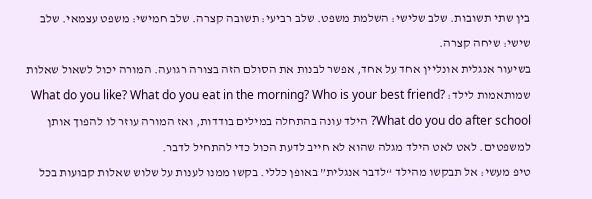בין שתי תשובות. שלב שלישי: השלמת משפט. שלב רביעי: תשובה קצרה. שלב חמישי: משפט עצמאי. שלב שישי: שיחה קצרה.
בשיעור אנגלית אונליין אחד על אחד, אפשר לבנות את הסולם הזה בצורה רגועה. המורה יכול לשאול שאלות שמותאמות לילד: What do you like? What do you eat in the morning? Who is your best friend? What do you do after school? הילד עונה בהתחלה במילים בודדות, ואז המורה עוזר לו להפוך אותן למשפטים. לאט לאט הילד מגלה שהוא לא חייב לדעת הכול כדי להתחיל לדבר.
טיפ מעשי: אל תבקשו מהילד “לדבר אנגלית” באופן כללי. בקשו ממנו לענות על שלוש שאלות קבועות בכל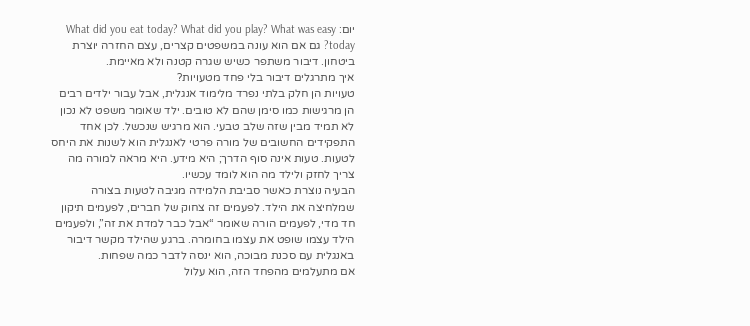יום: What did you eat today? What did you play? What was easy today? גם אם הוא עונה במשפטים קצרים, עצם החזרה יוצרת ביטחון. דיבור משתפר כשיש שגרה קטנה ולא מאיימת.
איך מתרגלים דיבור בלי פחד מטעויות?
טעויות הן חלק בלתי נפרד מלימוד אנגלית, אבל עבור ילדים רבים הן מרגישות כמו סימן שהם לא טובים. ילד שאומר משפט לא נכון לא תמיד מבין שזה שלב טבעי. הוא מרגיש שנכשל. לכן אחד התפקידים החשובים של מורה פרטי לאנגלית הוא לשנות את היחס לטעות. טעות אינה סוף הדרך; היא מידע. היא מראה למורה מה צריך לחזק ולילד מה הוא לומד עכשיו.
הבעיה נוצרת כאשר סביבת הלמידה מגיבה לטעות בצורה שמלחיצה את הילד. לפעמים זה צחוק של חברים, לפעמים תיקון חד מדי, לפעמים הורה שאומר “אבל כבר למדת את זה”, ולפעמים הילד עצמו שופט את עצמו בחומרה. ברגע שהילד מקשר דיבור באנגלית עם סכנת מבוכה, הוא ינסה לדבר כמה שפחות.
אם מתעלמים מהפחד הזה, הוא עלול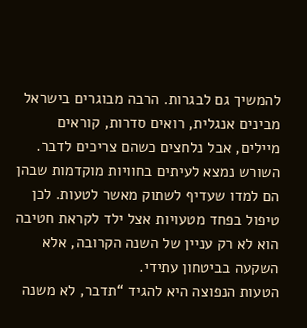להמשיך גם לבגרות. הרבה מבוגרים בישראל מבינים אנגלית, רואים סדרות, קוראים מיילים, אבל נלחצים כשהם צריכים לדבר. השורש נמצא לעיתים בחוויות מוקדמות שבהן הם למדו שעדיף לשתוק מאשר לטעות. לכן טיפול בפחד מטעויות אצל ילד לקראת חטיבה הוא לא רק עניין של השנה הקרובה, אלא השקעה בביטחון עתידי.
הטעות הנפוצה היא להגיד “תדבר, לא משנה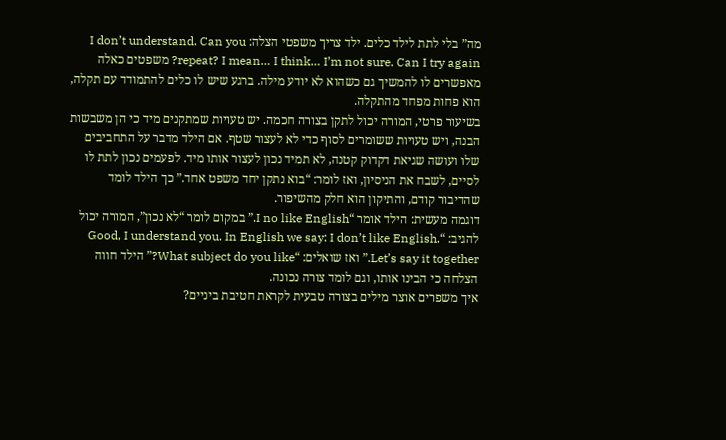מה” בלי לתת לילד כלים. ילד צריך משפטי הצלה: I don’t understand. Can you repeat? I mean… I think… I’m not sure. Can I try again? משפטים כאלה מאפשרים לו להמשיך גם כשהוא לא יודע מילה. ברגע שיש לו כלים להתמודד עם תקלה, הוא פחות מפחד מהתקלה.
בשיעור פרטי, המורה יכול לתקן בצורה חכמה. יש טעויות שמתקנים מיד כי הן משבשות הבנה, ויש טעויות ששומרים לסוף כדי לא לעצור שטף. אם הילד מדבר על התחביבים שלו ועושה שגיאת דקדוק קטנה, לא תמיד נכון לעצור אותו מיד. לפעמים נכון לתת לו לסיים, לשבח את הניסיון, ואז לומר: “בוא נתקן יחד משפט אחד.” כך הילד לומד שהדיבור קודם, והתיקון הוא חלק מהשיפור.
דוגמה מעשית: הילד אומר “I no like English.” במקום לומר “לא נכון”, המורה יכול להגיב: “Good, I understand you. In English we say: I don’t like English. Let’s say it together.” ואז שואלים: “What subject do you like?” הילד חווה הצלחה כי הבינו אותו, וגם לומד צורה נכונה.
איך משפרים אוצר מילים בצורה טבעית לקראת חטיבת ביניים?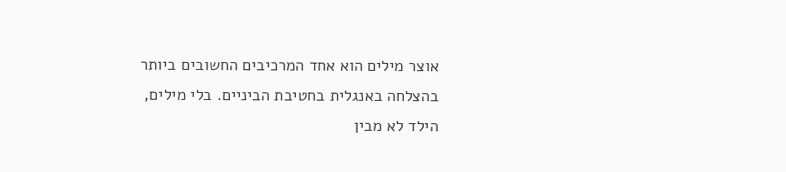אוצר מילים הוא אחד המרכיבים החשובים ביותר בהצלחה באנגלית בחטיבת הביניים. בלי מילים, הילד לא מבין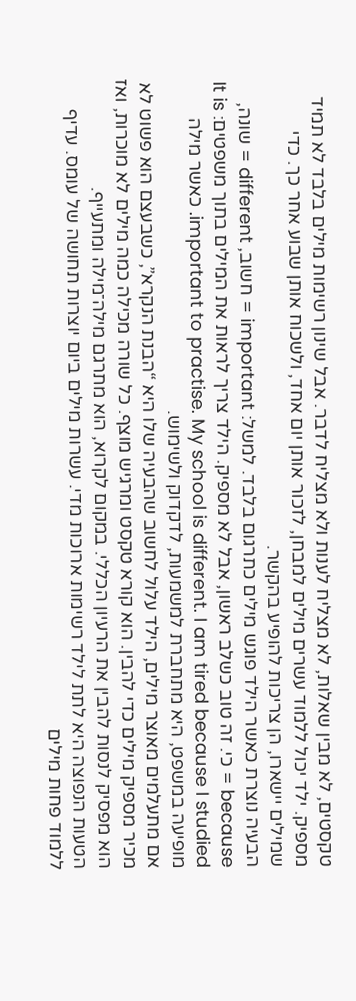טקסטים, לא מבין שאלות, לא מצליח לענות ולא מצליח לדבר. אבל שינון רשימות מילים בלבד לא תמיד מספיק. ילד יכול ללמוד עשרים מילים למבחן, לזכור אותן יום אחד, ולשכוח אותן שבוע אחר כך. כדי שמילים יישארו, הן צריכות להופיע בהקשר.
הבעיה נוצרת כאשר הילד פוגש מילים כתרגום בלבד. למשל: important = חשוב, different = שונה, because = כי. זה טוב כשלב ראשון, אבל לא מספיק. הילד צריך לראות את המילים בתוך משפטים: It is important to practise. My school is different. I am tired because I studied. כאשר מילה מופיעה במשפט, היא מתחברת למשמעות, לדקדוק ולשימוש.
אם מתעלמים מאוצר מילים, הילד עלול לחשוב שהבעיה שלו היא “הבנת הנקרא”, כשבעצם הוא פשוט לא מכיר מספיק מילים כדי להבין. הוא קורא טקסט ומרגיש מוצף. כל שורה מכילה כמה מילים לא מוכרות, ואז הוא מפסיק לנסות להבין את הרעיון הכללי. במקום לקרוא, הוא מתרגם מילה־מילה ומתעייף.
הטעות הנפוצה היא לתת לילד רשימות ארוכות מדי. עשרות מילים ביום יוצרות תחושה של עומס. עדיף ללמוד פחות מילים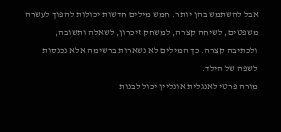אבל להשתמש בהן יותר. חמש מילים חדשות יכולות להפוך לעשרה משפטים, לשיחה קצרה, למשחק זיכרון, לשאלה ותשובה, ולכתיבה קצרה. כך המילים לא נשארות ברשימה אלא נכנסות לשפה של הילד.
מורה פרטי לאנגלית אונליין יכול לבנות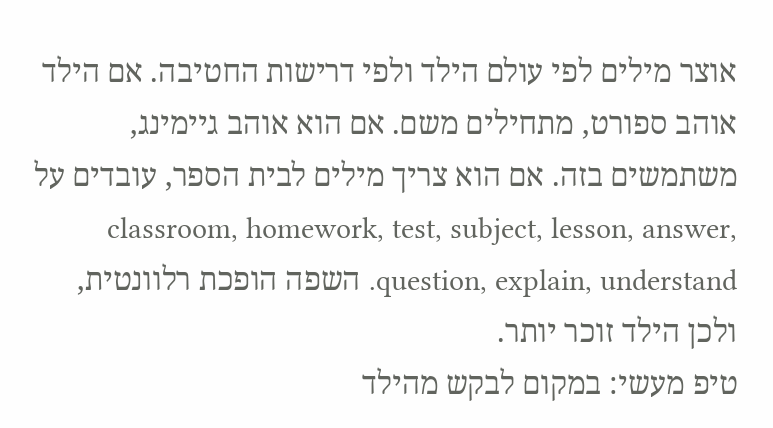אוצר מילים לפי עולם הילד ולפי דרישות החטיבה. אם הילד אוהב ספורט, מתחילים משם. אם הוא אוהב גיימינג, משתמשים בזה. אם הוא צריך מילים לבית הספר, עובדים על classroom, homework, test, subject, lesson, answer, question, explain, understand. השפה הופכת רלוונטית, ולכן הילד זוכר יותר.
טיפ מעשי: במקום לבקש מהילד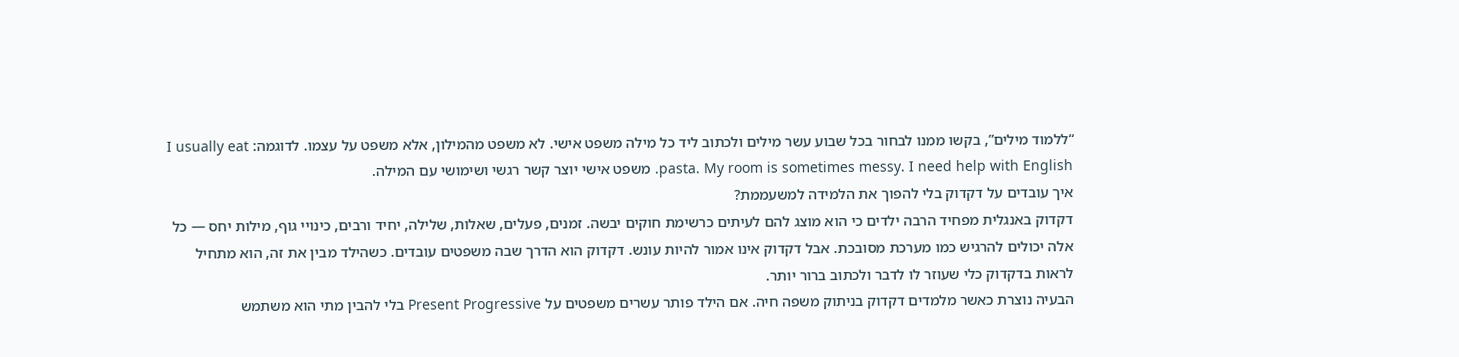“ללמוד מילים”, בקשו ממנו לבחור בכל שבוע עשר מילים ולכתוב ליד כל מילה משפט אישי. לא משפט מהמילון, אלא משפט על עצמו. לדוגמה: I usually eat pasta. My room is sometimes messy. I need help with English. משפט אישי יוצר קשר רגשי ושימושי עם המילה.
איך עובדים על דקדוק בלי להפוך את הלמידה למשעממת?
דקדוק באנגלית מפחיד הרבה ילדים כי הוא מוצג להם לעיתים כרשימת חוקים יבשה. זמנים, פעלים, שאלות, שלילה, יחיד ורבים, כינויי גוף, מילות יחס — כל אלה יכולים להרגיש כמו מערכת מסובכת. אבל דקדוק אינו אמור להיות עונש. דקדוק הוא הדרך שבה משפטים עובדים. כשהילד מבין את זה, הוא מתחיל לראות בדקדוק כלי שעוזר לו לדבר ולכתוב ברור יותר.
הבעיה נוצרת כאשר מלמדים דקדוק בניתוק משפה חיה. אם הילד פותר עשרים משפטים על Present Progressive בלי להבין מתי הוא משתמש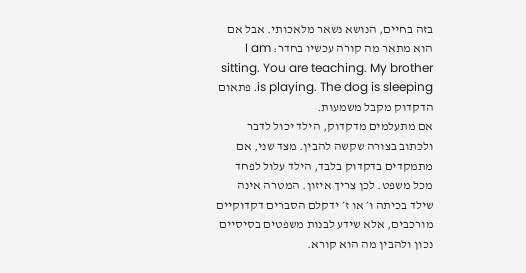בזה בחיים, הנושא נשאר מלאכותי. אבל אם הוא מתאר מה קורה עכשיו בחדר: I am sitting. You are teaching. My brother is playing. The dog is sleeping. פתאום הדקדוק מקבל משמעות.
אם מתעלמים מדקדוק, הילד יכול לדבר ולכתוב בצורה שקשה להבין. מצד שני, אם מתמקדים בדקדוק בלבד, הילד עלול לפחד מכל משפט. לכן צריך איזון. המטרה אינה שילד בכיתה ו׳ או ז׳ ידקלם הסברים דקדוקיים מורכבים, אלא שידע לבנות משפטים בסיסיים נכון ולהבין מה הוא קורא.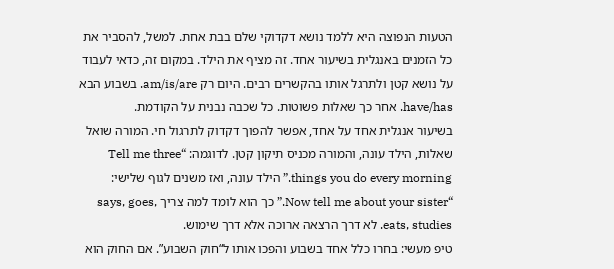הטעות הנפוצה היא ללמד נושא דקדוקי שלם בבת אחת. למשל, להסביר את כל הזמנים באנגלית בשיעור אחד. זה מציף את הילד. במקום זה, כדאי לעבוד על נושא קטן ולתרגל אותו בהקשרים רבים. היום רק am/is/are. בשבוע הבא have/has. אחר כך שאלות פשוטות. כל שכבה נבנית על הקודמת.
בשיעור אנגלית אחד על אחד, אפשר להפוך דקדוק לתרגול חי. המורה שואל שאלות, הילד עונה, והמורה מכניס תיקון קטן. לדוגמה: “Tell me three things you do every morning.” הילד עונה, ואז משנים לגוף שלישי: “Now tell me about your sister.” כך הוא לומד למה צריך says, goes, eats, studies. לא דרך הרצאה ארוכה אלא דרך שימוש.
טיפ מעשי: בחרו כלל אחד בשבוע והפכו אותו ל“חוק השבוע”. אם החוק הוא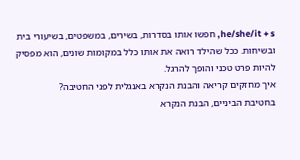he/she/it + s, חפשו אותו בסדרות, בשירים, במשפטים, בשיעורי בית ובשיחות. ככל שהילד רואה את אותו כלל במקומות שונים, הוא מפסיק להיות פרט טכני והופך להרגל.
איך מחזקים קריאה והבנת הנקרא באנגלית לפני החטיבה?
בחטיבת הביניים, הבנת הנקרא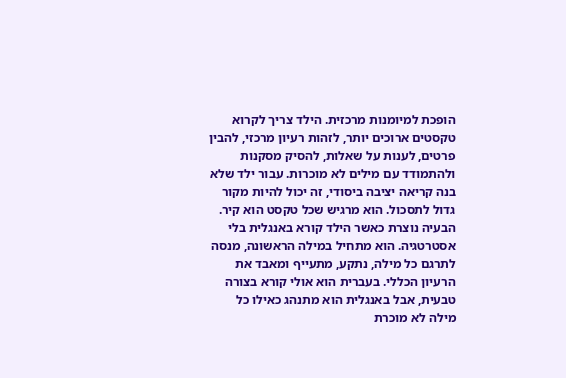הופכת למיומנות מרכזית. הילד צריך לקרוא טקסטים ארוכים יותר, לזהות רעיון מרכזי, להבין פרטים, לענות על שאלות, להסיק מסקנות ולהתמודד עם מילים לא מוכרות. עבור ילד שלא בנה קריאה יציבה ביסודי, זה יכול להיות מקור גדול לתסכול. הוא מרגיש שכל טקסט הוא קיר.
הבעיה נוצרת כאשר הילד קורא באנגלית בלי אסטרטגיה. הוא מתחיל במילה הראשונה, מנסה לתרגם כל מילה, נתקע, מתעייף ומאבד את הרעיון הכללי. בעברית הוא אולי קורא בצורה טבעית, אבל באנגלית הוא מתנהג כאילו כל מילה לא מוכרת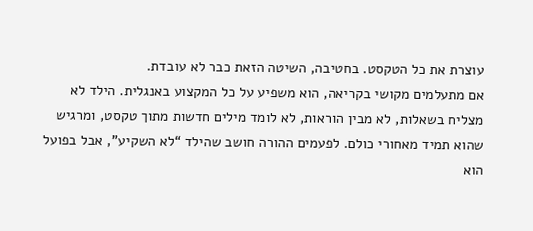עוצרת את כל הטקסט. בחטיבה, השיטה הזאת כבר לא עובדת.
אם מתעלמים מקושי בקריאה, הוא משפיע על כל המקצוע באנגלית. הילד לא מצליח בשאלות, לא מבין הוראות, לא לומד מילים חדשות מתוך טקסט, ומרגיש שהוא תמיד מאחורי כולם. לפעמים ההורה חושב שהילד “לא השקיע”, אבל בפועל הוא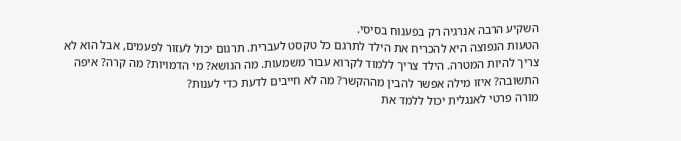השקיע הרבה אנרגיה רק בפענוח בסיסי.
הטעות הנפוצה היא להכריח את הילד לתרגם כל טקסט לעברית. תרגום יכול לעזור לפעמים, אבל הוא לא צריך להיות המטרה. הילד צריך ללמוד לקרוא עבור משמעות. מה הנושא? מי הדמויות? מה קרה? איפה התשובה? איזו מילה אפשר להבין מההקשר? מה לא חייבים לדעת כדי לענות?
מורה פרטי לאנגלית יכול ללמד את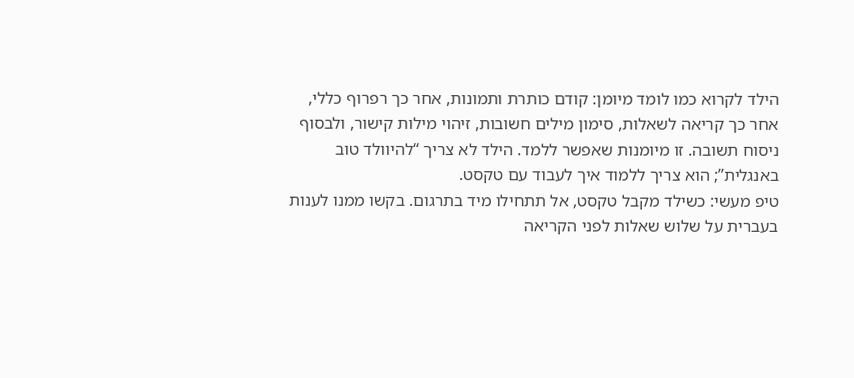הילד לקרוא כמו לומד מיומן: קודם כותרת ותמונות, אחר כך רפרוף כללי, אחר כך קריאה לשאלות, סימון מילים חשובות, זיהוי מילות קישור, ולבסוף ניסוח תשובה. זו מיומנות שאפשר ללמד. הילד לא צריך “להיוולד טוב באנגלית”; הוא צריך ללמוד איך לעבוד עם טקסט.
טיפ מעשי: כשילד מקבל טקסט, אל תתחילו מיד בתרגום. בקשו ממנו לענות בעברית על שלוש שאלות לפני הקריאה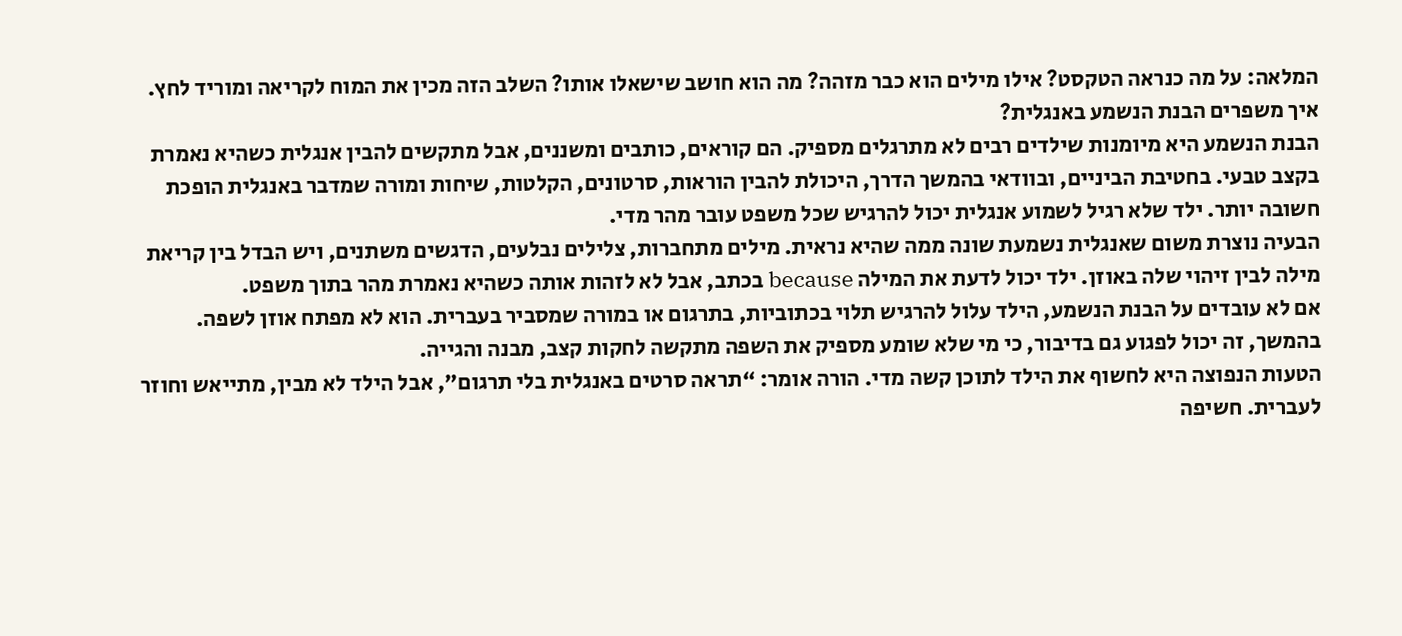המלאה: על מה כנראה הטקסט? אילו מילים הוא כבר מזהה? מה הוא חושב שישאלו אותו? השלב הזה מכין את המוח לקריאה ומוריד לחץ.
איך משפרים הבנת הנשמע באנגלית?
הבנת הנשמע היא מיומנות שילדים רבים לא מתרגלים מספיק. הם קוראים, כותבים ומשננים, אבל מתקשים להבין אנגלית כשהיא נאמרת בקצב טבעי. בחטיבת הביניים, ובוודאי בהמשך הדרך, היכולת להבין הוראות, סרטונים, הקלטות, שיחות ומורה שמדבר באנגלית הופכת חשובה יותר. ילד שלא רגיל לשמוע אנגלית יכול להרגיש שכל משפט עובר מהר מדי.
הבעיה נוצרת משום שאנגלית נשמעת שונה ממה שהיא נראית. מילים מתחברות, צלילים נבלעים, הדגשים משתנים, ויש הבדל בין קריאת מילה לבין זיהוי שלה באוזן. ילד יכול לדעת את המילה because בכתב, אבל לא לזהות אותה כשהיא נאמרת מהר בתוך משפט.
אם לא עובדים על הבנת הנשמע, הילד עלול להרגיש תלוי בכתוביות, בתרגום או במורה שמסביר בעברית. הוא לא מפתח אוזן לשפה. בהמשך, זה יכול לפגוע גם בדיבור, כי מי שלא שומע מספיק את השפה מתקשה לחקות קצב, מבנה והגייה.
הטעות הנפוצה היא לחשוף את הילד לתוכן קשה מדי. הורה אומר: “תראה סרטים באנגלית בלי תרגום”, אבל הילד לא מבין, מתייאש וחוזר לעברית. חשיפה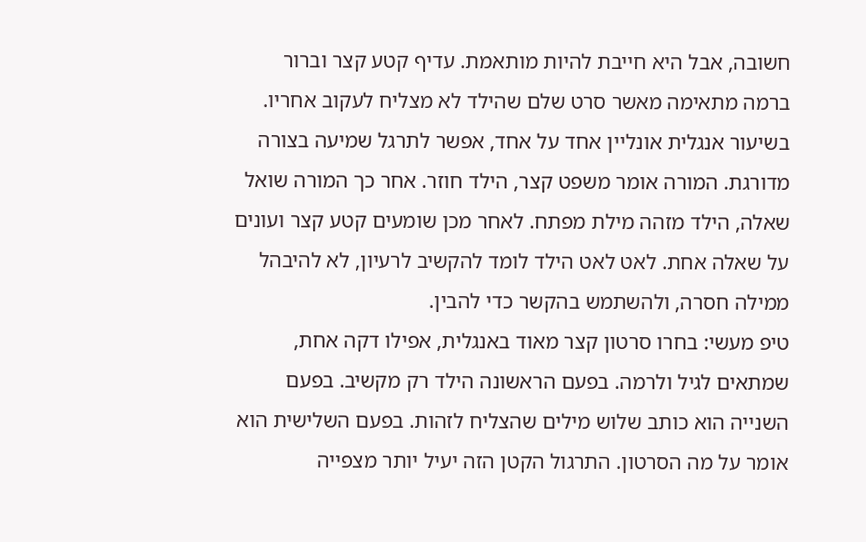חשובה, אבל היא חייבת להיות מותאמת. עדיף קטע קצר וברור ברמה מתאימה מאשר סרט שלם שהילד לא מצליח לעקוב אחריו.
בשיעור אנגלית אונליין אחד על אחד, אפשר לתרגל שמיעה בצורה מדורגת. המורה אומר משפט קצר, הילד חוזר. אחר כך המורה שואל שאלה, הילד מזהה מילת מפתח. לאחר מכן שומעים קטע קצר ועונים על שאלה אחת. לאט לאט הילד לומד להקשיב לרעיון, לא להיבהל ממילה חסרה, ולהשתמש בהקשר כדי להבין.
טיפ מעשי: בחרו סרטון קצר מאוד באנגלית, אפילו דקה אחת, שמתאים לגיל ולרמה. בפעם הראשונה הילד רק מקשיב. בפעם השנייה הוא כותב שלוש מילים שהצליח לזהות. בפעם השלישית הוא אומר על מה הסרטון. התרגול הקטן הזה יעיל יותר מצפייה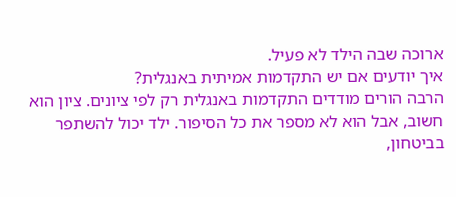ארוכה שבה הילד לא פעיל.
איך יודעים אם יש התקדמות אמיתית באנגלית?
הרבה הורים מודדים התקדמות באנגלית רק לפי ציונים. ציון הוא חשוב, אבל הוא לא מספר את כל הסיפור. ילד יכול להשתפר בביטחון,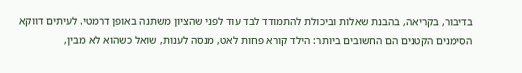בדיבור, בקריאה, בהבנת שאלות וביכולת להתמודד לבד עוד לפני שהציון משתנה באופן דרמטי. לעיתים דווקא הסימנים הקטנים הם החשובים ביותר: הילד קורא פחות לאט, מנסה לענות, שואל כשהוא לא מבין,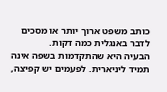כותב משפט ארוך יותר או מסכים לדבר באנגלית כמה דקות.
הבעיה היא שהתקדמות בשפה אינה תמיד ליניארית. לפעמים יש קפיצה,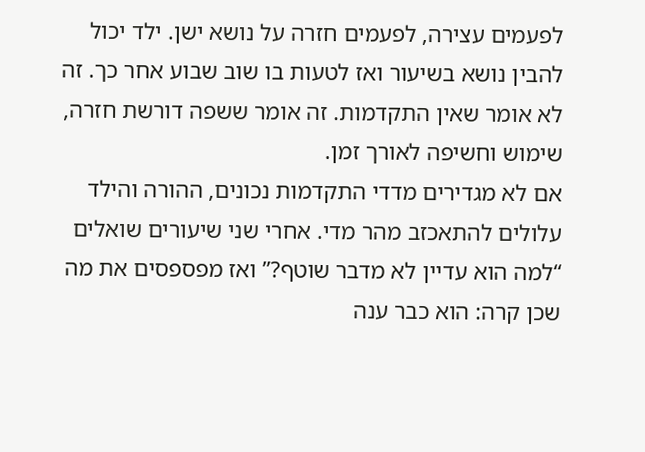לפעמים עצירה, לפעמים חזרה על נושא ישן. ילד יכול להבין נושא בשיעור ואז לטעות בו שוב שבוע אחר כך. זה לא אומר שאין התקדמות. זה אומר ששפה דורשת חזרה, שימוש וחשיפה לאורך זמן.
אם לא מגדירים מדדי התקדמות נכונים, ההורה והילד עלולים להתאכזב מהר מדי. אחרי שני שיעורים שואלים “למה הוא עדיין לא מדבר שוטף?” ואז מפספסים את מה שכן קרה: הוא כבר ענה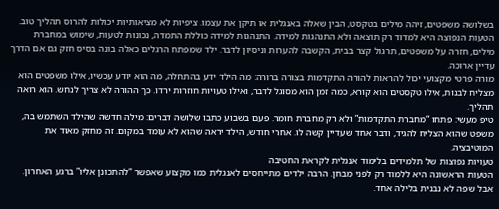בשלושה משפטים, זיהה מילים בטקסט, הבין שאלה באנגלית או תיקן את עצמו. ציפיות לא מציאותיות יכולות להרוס תהליך טוב.
הטעות הנפוצה היא למדוד רק תוצאה ולא התנהגות למידה. התנהגות למידה כוללת התמדה, נכונות לטעות, שימוש במחברת מילים, חזרה על משפטים, תרגול קצר בבית, הקשבה להערות וניסיון לדבר. ילד שמפתח הרגלים כאלה בונה בסיס חזק גם אם הדרך עדיין ארוכה.
מורה פרטי מקצועי יכול להראות להורה התקדמות בצורה ברורה: מה הילד ידע בהתחלה, מה הוא יודע עכשיו, אילו משפטים הוא מצליח לבנות, אילו טקסטים הוא קורא, כמה זמן הוא מסוגל לדבר, ואילו טעויות חוזרות ירדו. כך ההורה לא צריך לנחש. הוא רואה תהליך.
טיפ מעשי: פתחו “מחברת התקדמות” ולא רק מחברת חומר. פעם בשבוע כתבו שלושה דברים: מילה חדשה שהילד השתמש בה, משפט שהוא הצליח להגיד, ודבר אחד שעדיין קשה לו. אחרי חודש, הילד יראה שהוא לא עומד במקום. זה מחזק מאוד את המוטיבציה.
טעויות נפוצות של תלמידים בלימוד אנגלית לקראת החטיבה
הטעות הראשונה היא ללמוד רק לפני מבחן. הרבה ילדים מתייחסים לאנגלית כמו מקצוע שאפשר “להתכונן אליו” ברגע האחרון. אבל שפה לא נבנית בלילה אחד.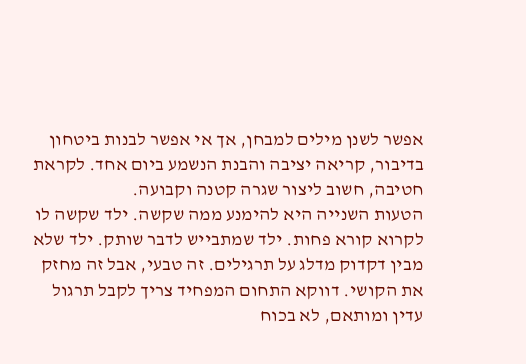אפשר לשנן מילים למבחן, אך אי אפשר לבנות ביטחון בדיבור, קריאה יציבה והבנת הנשמע ביום אחד. לקראת חטיבה, חשוב ליצור שגרה קטנה וקבועה.
הטעות השנייה היא להימנע ממה שקשה. ילד שקשה לו לקרוא קורא פחות. ילד שמתבייש לדבר שותק. ילד שלא מבין דקדוק מדלג על תרגילים. זה טבעי, אבל זה מחזק את הקושי. דווקא התחום המפחיד צריך לקבל תרגול עדין ומותאם, לא בכוח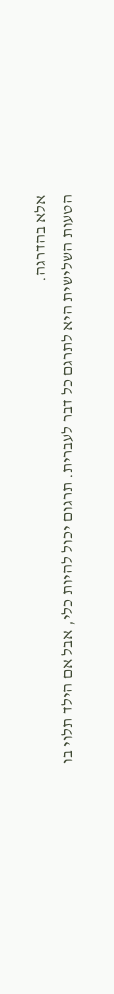אלא בהדרגה.
הטעות השלישית היא לתרגם כל דבר לעברית. תרגום יכול להיות כלי, אבל אם הילד תלוי בו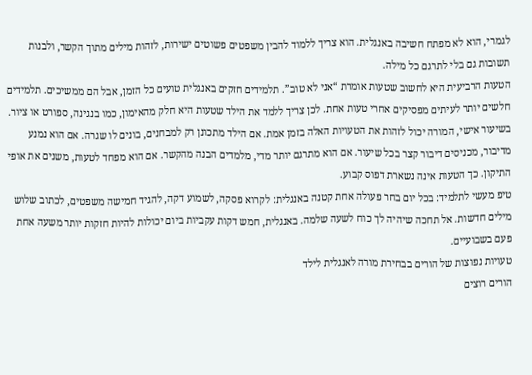לגמרי, הוא לא מפתח חשיבה באנגלית. הוא צריך ללמוד להבין משפטים פשוטים ישירות, לזהות מילים מתוך הקשר, ולבנות תשובות גם בלי לתרגם כל מילה.
הטעות הרביעית היא לחשוב שטעות אומרת “אני לא טוב”. תלמידים חזקים באנגלית טועים כל הזמן, אבל הם ממשיכים. תלמידים חלשים יותר לעיתים מפסיקים אחרי טעות אחת. לכן צריך ללמד את הילד שטעות היא חלק מהאימון, כמו בנגינה, ספורט או ציור.
בשיעור אישי, המורה יכול לזהות את הטעויות האלה בזמן אמת. אם הילד מתכונן רק למבחנים, בונים לו שגרה. אם הוא נמנע מדיבור, מכניסים דיבור קצר בכל שיעור. אם הוא מתרגם יותר מדי, מלמדים הבנה מהקשר. אם הוא מפחד לטעות, משנים את אופי התיקון. כך הטעות אינה נשארת דפוס קבוע.
טיפ מעשי לתלמיד: בכל יום בחר פעולה אחת קטנה באנגלית: לקרוא פסקה, לשמוע דקה, להגיד חמישה משפטים, לכתוב שלוש מילים חדשות. אל תחכה שיהיה לך כוח לשעה שלמה. באנגלית, חמש דקות עקביות ביום יכולות להיות חזקות יותר משעה אחת פעם בשבועיים.
טעויות נפוצות של הורים בבחירת מורה לאנגלית לילד
הורים רוצים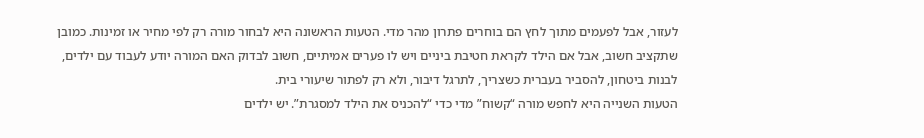לעזור, אבל לפעמים מתוך לחץ הם בוחרים פתרון מהר מדי. הטעות הראשונה היא לבחור מורה רק לפי מחיר או זמינות. כמובן שתקציב חשוב, אבל אם הילד לקראת חטיבת ביניים ויש לו פערים אמיתיים, חשוב לבדוק האם המורה יודע לעבוד עם ילדים, לבנות ביטחון, להסביר בעברית כשצריך, לתרגל דיבור, ולא רק לפתור שיעורי בית.
הטעות השנייה היא לחפש מורה “קשוח” מדי כדי “להכניס את הילד למסגרת”. יש ילדים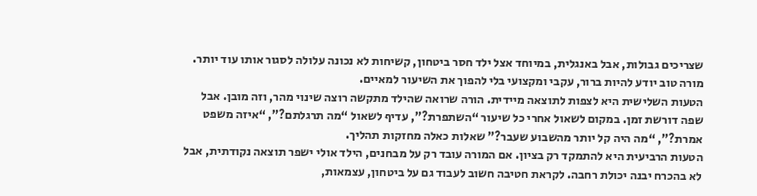שצריכים גבולות, אבל באנגלית, במיוחד אצל ילד חסר ביטחון, קשיחות לא נכונה עלולה לסגור אותו עוד יותר. מורה טוב יודע להיות ברור, עקבי ומקצועי בלי להפוך את השיעור למאיים.
הטעות השלישית היא לצפות לתוצאה מיידית. הורה שרואה שהילד מתקשה רוצה שינוי מהר, וזה מובן. אבל שפה דורשת זמן. במקום לשאול אחרי כל שיעור “השתפרת?”, עדיף לשאול “מה תרגלתם?”, “איזה משפט אמרת?”, “מה היה קל יותר מהשבוע שעבר?” שאלות כאלה מחזקות תהליך.
הטעות הרביעית היא להתמקד רק בציון. אם המורה עובד רק על מבחנים, הילד אולי ישפר תוצאה נקודתית, אבל לא בהכרח יבנה יכולת רחבה. לקראת חטיבה חשוב לעבוד גם על ביטחון, עצמאות,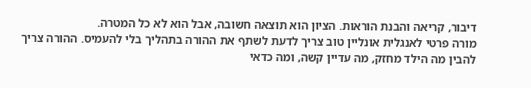דיבור, קריאה והבנת הוראות. הציון הוא תוצאה חשובה, אבל הוא לא כל המטרה.
מורה פרטי לאנגלית אונליין טוב צריך לדעת לשתף את ההורה בתהליך בלי להעמיס. ההורה צריך להבין מה הילד מחזק, מה עדיין קשה, ומה כדאי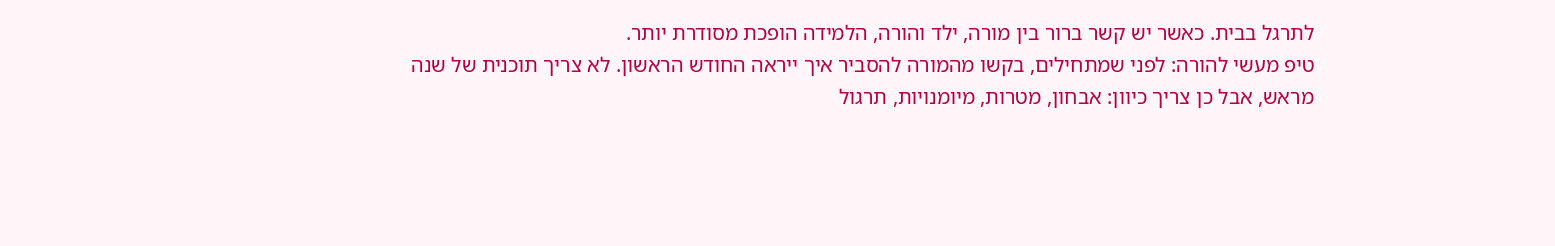לתרגל בבית. כאשר יש קשר ברור בין מורה, ילד והורה, הלמידה הופכת מסודרת יותר.
טיפ מעשי להורה: לפני שמתחילים, בקשו מהמורה להסביר איך ייראה החודש הראשון. לא צריך תוכנית של שנה מראש, אבל כן צריך כיוון: אבחון, מטרות, מיומנויות, תרגול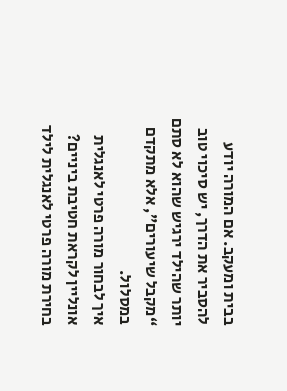בבית ומעקב. אם המורה יודע להסביר את הדרך, יש סיכוי טוב יותר שהילד ירגיש שהוא לא סתם “מקבל שיעורים”, אלא מתקדם במסלול.
איך לבחור מורה פרטי לאנגלית אונליין לקראת חטיבת ביניים?
בחירת מורה פרטי לאנגלית לילד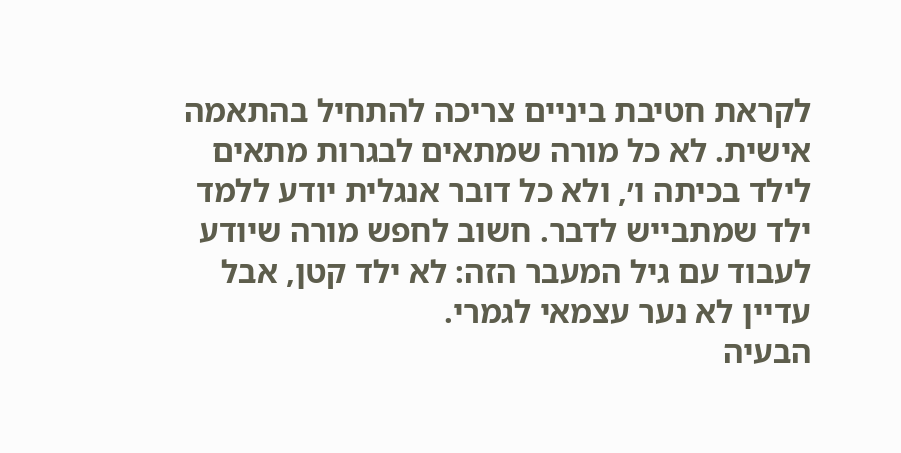לקראת חטיבת ביניים צריכה להתחיל בהתאמה אישית. לא כל מורה שמתאים לבגרות מתאים לילד בכיתה ו׳, ולא כל דובר אנגלית יודע ללמד ילד שמתבייש לדבר. חשוב לחפש מורה שיודע לעבוד עם גיל המעבר הזה: לא ילד קטן, אבל עדיין לא נער עצמאי לגמרי.
הבעיה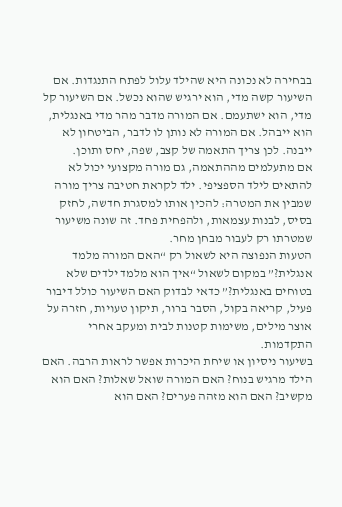בבחירה לא נכונה היא שהילד עלול לפתח התנגדות. אם השיעור קשה מדי, הוא ירגיש שהוא נכשל. אם השיעור קל מדי, הוא ישתעמם. אם המורה מדבר מהר מדי באנגלית, הוא ייבהל. אם המורה לא נותן לו לדבר, הביטחון לא ייבנה. לכן צריך התאמה של קצב, שפה, יחס ותוכן.
אם מתעלמים מההתאמה, גם מורה מקצועי יכול לא להתאים לילד הספציפי. ילד לקראת חטיבה צריך מורה שמבין את המטרה: להכין אותו למסגרת חדשה, לחזק בסיס, לבנות עצמאות, ולהפחית פחד. זה שונה משיעור שמטרתו רק לעבור מבחן מחר.
הטעות הנפוצה היא לשאול רק “האם המורה מלמד אנגלית?” במקום לשאול “איך הוא מלמד ילדים שלא בטוחים באנגלית?” כדאי לבדוק האם השיעור כולל דיבור פעיל, קריאה בקול, הסבר ברור, תיקון טעויות, חזרה על אוצר מילים, משימות קטנות לבית ומעקב אחרי התקדמות.
בשיעור ניסיון או שיחת היכרות אפשר לראות הרבה. האם הילד מרגיש בנוח? האם המורה שואל שאלות? האם הוא מקשיב? האם הוא מזהה פערים? האם הוא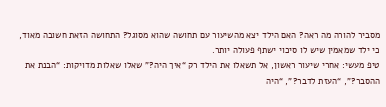מסביר להורה מה ראה? האם הילד יצא מהשיעור עם תחושה שהוא מסוגל? התחושה הזאת חשובה מאוד, כי ילד שמאמין שיש לו סיכוי ישתף פעולה יותר.
טיפ מעשי: אחרי שיעור ראשון, אל תשאלו את הילד רק “איך היה?” שאלו שאלות מדויקות: “הבנת את ההסבר?”, “העזת לדבר?”, “היה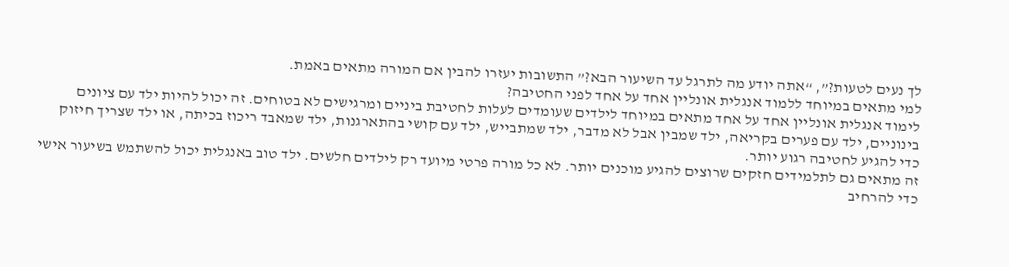לך נעים לטעות?”, “אתה יודע מה לתרגל עד השיעור הבא?” התשובות יעזרו להבין אם המורה מתאים באמת.
למי מתאים במיוחד ללמוד אנגלית אונליין אחד על אחד לפני החטיבה?
לימוד אנגלית אונליין אחד על אחד מתאים במיוחד לילדים שעומדים לעלות לחטיבת ביניים ומרגישים לא בטוחים. זה יכול להיות ילד עם ציונים בינוניים, ילד עם פערים בקריאה, ילד שמבין אבל לא מדבר, ילד שמתבייש, ילד עם קושי בהתארגנות, ילד שמאבד ריכוז בכיתה, או ילד שצריך חיזוק כדי להגיע לחטיבה רגוע יותר.
זה מתאים גם לתלמידים חזקים שרוצים להגיע מוכנים יותר. לא כל מורה פרטי מיועד רק לילדים חלשים. ילד טוב באנגלית יכול להשתמש בשיעור אישי כדי להרחיב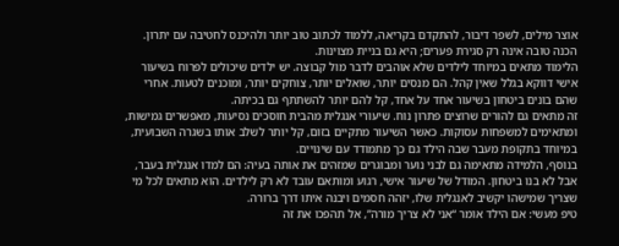אוצר מילים, לשפר דיבור, להתקדם בקריאה, ללמוד לכתוב טוב יותר ולהיכנס לחטיבה עם יתרון. הכנה טובה אינה רק סגירת פערים; היא גם בניית מצוינות.
הלימוד מתאים במיוחד לילדים שלא אוהבים לדבר מול קבוצה. יש ילדים שיכולים לפרוח בשיעור אישי דווקא בגלל שאין קהל. הם מנסים יותר, שואלים יותר, צוחקים יותר, ומוכנים לטעות. אחרי שהם בונים ביטחון בשיעור אחד על אחד, קל להם יותר להשתתף גם בכיתה.
זה מתאים גם להורים שרוצים פתרון נוח. שיעורי אנגלית מהבית חוסכים נסיעות, מאפשרים גמישות, ומתאימים למשפחות עסוקות. כאשר השיעור מתקיים בזום, קל יותר לשלב אותו בשגרה השבועית, במיוחד בתקופת מעבר שבה הילד גם כך מתמודד עם שינויים.
בנוסף, הלמידה מתאימה גם לבני נוער ומבוגרים שמזהים את אותה בעיה: הם למדו אנגלית בעבר, אבל לא בנו ביטחון. המודל של שיעור אישי, רגוע ומותאם עובד לא רק לילדים. הוא מתאים לכל מי שצריך שמישהו יקשיב לאנגלית שלו, יזהה חסמים ויבנה איתו דרך ברורה.
טיפ מעשי: אם הילד אומר “אני לא צריך מורה”, אל תהפכו את זה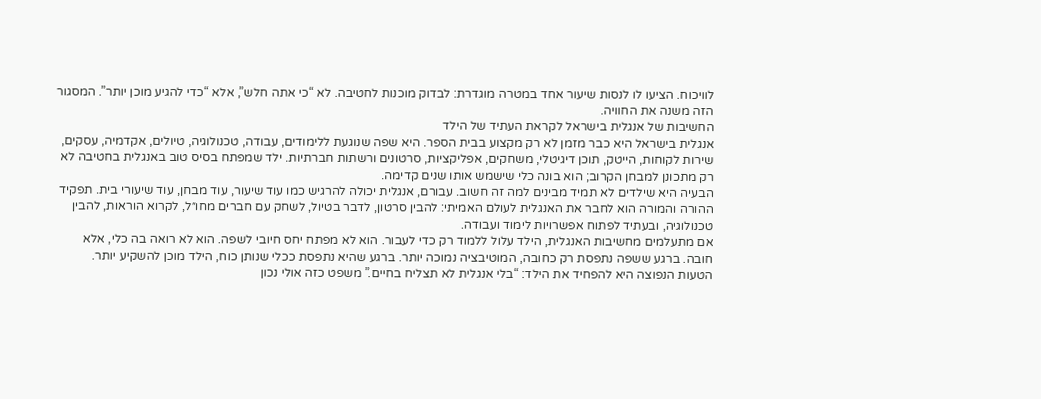לוויכוח. הציעו לו לנסות שיעור אחד במטרה מוגדרת: לבדוק מוכנות לחטיבה. לא “כי אתה חלש”, אלא “כדי להגיע מוכן יותר”. המסגור הזה משנה את החוויה.
החשיבות של אנגלית בישראל לקראת העתיד של הילד
אנגלית בישראל היא כבר מזמן לא רק מקצוע בבית הספר. היא שפה שנוגעת ללימודים, עבודה, טכנולוגיה, טיולים, אקדמיה, עסקים, שירות לקוחות, הייטק, תוכן דיגיטלי, משחקים, אפליקציות, סרטונים ורשתות חברתיות. ילד שמפתח בסיס טוב באנגלית בחטיבה לא רק מתכונן למבחן הקרוב; הוא בונה כלי שישמש אותו שנים קדימה.
הבעיה היא שילדים לא תמיד מבינים למה זה חשוב. עבורם, אנגלית יכולה להרגיש כמו עוד שיעור, עוד מבחן, עוד שיעורי בית. תפקיד ההורה והמורה הוא לחבר את האנגלית לעולם האמיתי: להבין סרטון, לדבר בטיול, לשחק עם חברים מחו״ל, לקרוא הוראות, להבין טכנולוגיה, ובעתיד לפתוח אפשרויות לימוד ועבודה.
אם מתעלמים מחשיבות האנגלית, הילד עלול ללמוד רק כדי לעבור. הוא לא מפתח יחס חיובי לשפה. הוא לא רואה בה כלי, אלא חובה. ברגע ששפה נתפסת רק כחובה, המוטיבציה נמוכה יותר. ברגע שהיא נתפסת ככלי שנותן כוח, הילד מוכן להשקיע יותר.
הטעות הנפוצה היא להפחיד את הילד: “בלי אנגלית לא תצליח בחיים.” משפט כזה אולי נכון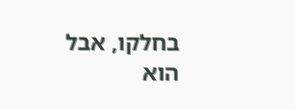בחלקו, אבל הוא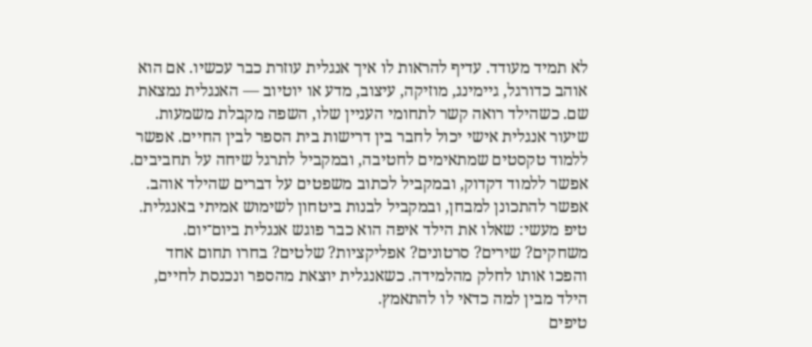לא תמיד מעודד. עדיף להראות לו איך אנגלית עוזרת כבר עכשיו. אם הוא אוהב כדורגל, גיימינג, מוזיקה, עיצוב, מדע או יוטיוב — האנגלית נמצאת שם. כשהילד רואה קשר לתחומי העניין שלו, השפה מקבלת משמעות.
שיעור אנגלית אישי יכול לחבר בין דרישות בית הספר לבין החיים. אפשר ללמוד טקסטים שמתאימים לחטיבה, ובמקביל לתרגל שיחה על תחביבים. אפשר ללמוד דקדוק, ובמקביל לכתוב משפטים על דברים שהילד אוהב. אפשר להתכונן למבחן, ובמקביל לבנות ביטחון לשימוש אמיתי באנגלית.
טיפ מעשי: שאלו את הילד איפה הוא כבר פוגש אנגלית ביום־יום. משחקים? שירים? סרטונים? אפליקציות? שלטים? בחרו תחום אחד והפכו אותו לחלק מהלמידה. כשאנגלית יוצאת מהספר ונכנסת לחיים, הילד מבין למה כדאי לו להתאמץ.
טיפים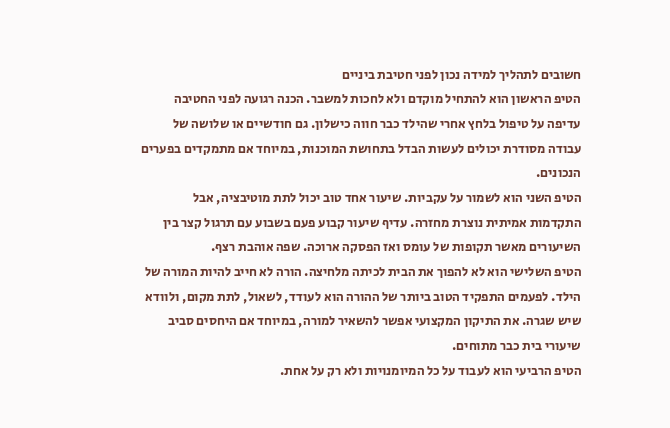חשובים לתהליך למידה נכון לפני חטיבת ביניים
הטיפ הראשון הוא להתחיל מוקדם ולא לחכות למשבר. הכנה רגועה לפני החטיבה עדיפה על טיפול בלחץ אחרי שהילד כבר חווה כישלון. גם חודשיים או שלושה של עבודה מסודרת יכולים לעשות הבדל בתחושת המוכנות, במיוחד אם מתמקדים בפערים הנכונים.
הטיפ השני הוא לשמור על עקביות. שיעור אחד טוב יכול לתת מוטיבציה, אבל התקדמות אמיתית נוצרת מחזרה. עדיף שיעור קבוע פעם בשבוע עם תרגול קצר בין השיעורים מאשר תקופות של עומס ואז הפסקה ארוכה. שפה אוהבת רצף.
הטיפ השלישי הוא לא להפוך את הבית לכיתה מלחיצה. הורה לא חייב להיות המורה של הילד. לפעמים התפקיד הטוב ביותר של ההורה הוא לעודד, לשאול, לתת מקום, ולוודא שיש שגרה. את התיקון המקצועי אפשר להשאיר למורה, במיוחד אם היחסים סביב שיעורי בית כבר מתוחים.
הטיפ הרביעי הוא לעבוד על כל המיומנויות ולא רק על אחת.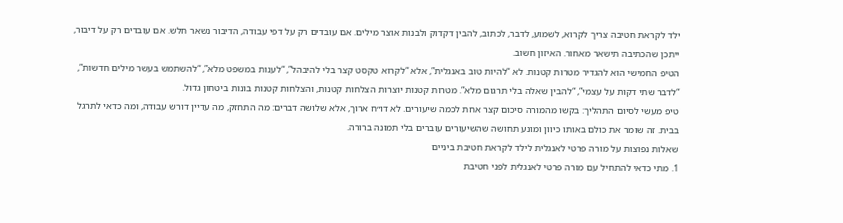ילד לקראת חטיבה צריך לקרוא, לשמוע, לדבר, לכתוב, להבין דקדוק ולבנות אוצר מילים. אם עובדים רק על דפי עבודה, הדיבור נשאר חלש. אם עובדים רק על דיבור, ייתכן שהכתיבה תישאר מאחור. האיזון חשוב.
הטיפ החמישי הוא להגדיר מטרות קטנות. לא “להיות טוב באנגלית”, אלא “לקרוא טקסט קצר בלי להיבהל”, “לענות במשפט מלא”, “להשתמש בעשר מילים חדשות”, “לדבר שתי דקות על עצמי”, “להבין שאלה בלי תרגום מלא”. מטרות קטנות יוצרות הצלחות קטנות, והצלחות קטנות בונות ביטחון גדול.
טיפ מעשי לסיום התהליך: בקשו מהמורה סיכום קצר אחת לכמה שיעורים. לא דו״ח ארוך, אלא שלושה דברים: מה התחזק, מה עדיין דורש עבודה, ומה כדאי לתרגל בבית. זה שומר את כולם באותו כיוון ומונע תחושה שהשיעורים עוברים בלי תמונה ברורה.
שאלות נפוצות על מורה פרטי לאנגלית לילד לקראת חטיבת ביניים
1. מתי כדאי להתחיל עם מורה פרטי לאנגלית לפני חטיבת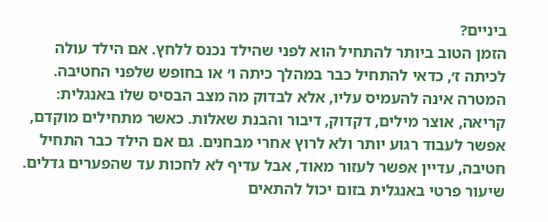ביניים?
הזמן הטוב ביותר להתחיל הוא לפני שהילד נכנס ללחץ. אם הילד עולה לכיתה ז׳, כדאי להתחיל כבר במהלך כיתה ו׳ או בחופש שלפני החטיבה. המטרה אינה להעמיס עליו, אלא לבדוק מה מצב הבסיס שלו באנגלית: קריאה, אוצר מילים, דקדוק, דיבור והבנת שאלות. כאשר מתחילים מוקדם, אפשר לעבוד רגוע יותר ולא לרוץ אחרי מבחנים. גם אם הילד כבר התחיל חטיבה, עדיין אפשר לעזור מאוד, אבל עדיף לא לחכות עד שהפערים גדלים. שיעור פרטי באנגלית בזום יכול להתאים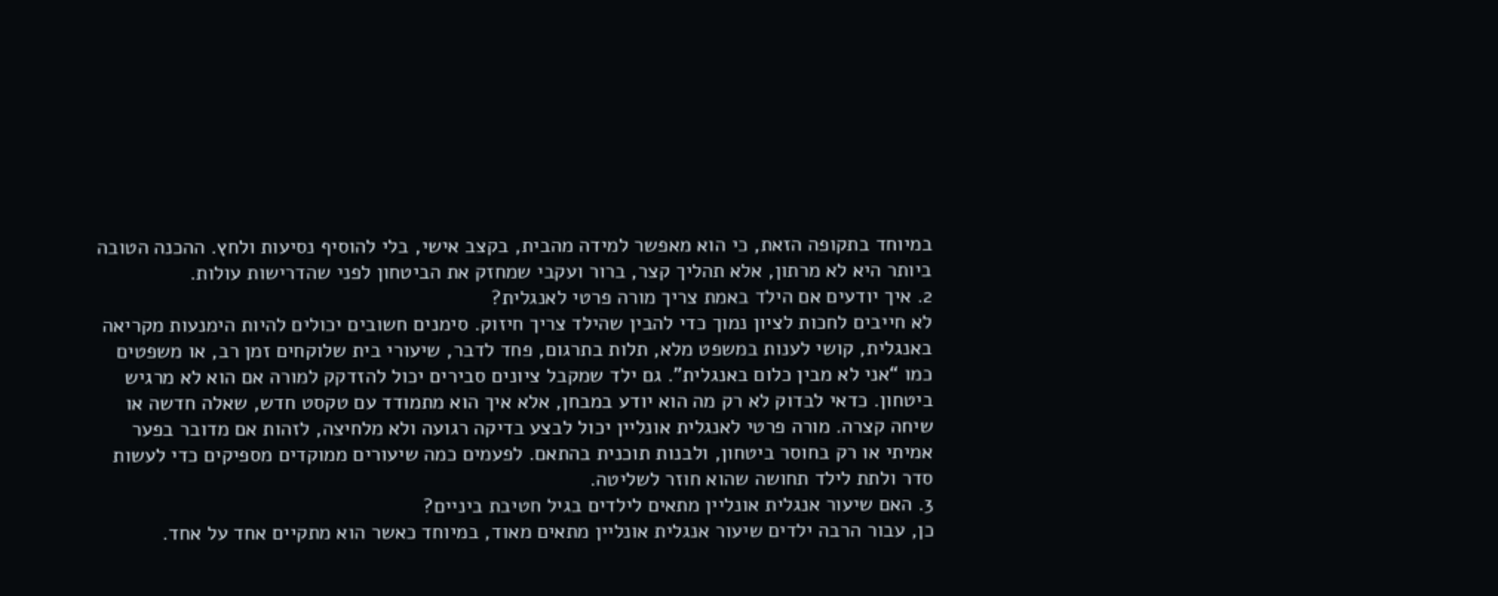במיוחד בתקופה הזאת, כי הוא מאפשר למידה מהבית, בקצב אישי, בלי להוסיף נסיעות ולחץ. ההכנה הטובה ביותר היא לא מרתון, אלא תהליך קצר, ברור ועקבי שמחזק את הביטחון לפני שהדרישות עולות.
2. איך יודעים אם הילד באמת צריך מורה פרטי לאנגלית?
לא חייבים לחכות לציון נמוך כדי להבין שהילד צריך חיזוק. סימנים חשובים יכולים להיות הימנעות מקריאה באנגלית, קושי לענות במשפט מלא, תלות בתרגום, פחד לדבר, שיעורי בית שלוקחים זמן רב, או משפטים כמו “אני לא מבין כלום באנגלית”. גם ילד שמקבל ציונים סבירים יכול להזדקק למורה אם הוא לא מרגיש ביטחון. כדאי לבדוק לא רק מה הוא יודע במבחן, אלא איך הוא מתמודד עם טקסט חדש, שאלה חדשה או שיחה קצרה. מורה פרטי לאנגלית אונליין יכול לבצע בדיקה רגועה ולא מלחיצה, לזהות אם מדובר בפער אמיתי או רק בחוסר ביטחון, ולבנות תוכנית בהתאם. לפעמים כמה שיעורים ממוקדים מספיקים כדי לעשות סדר ולתת לילד תחושה שהוא חוזר לשליטה.
3. האם שיעור אנגלית אונליין מתאים לילדים בגיל חטיבת ביניים?
כן, עבור הרבה ילדים שיעור אנגלית אונליין מתאים מאוד, במיוחד כאשר הוא מתקיים אחד על אחד.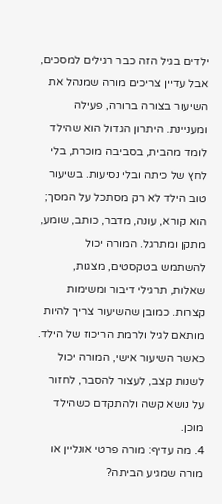ילדים בגיל הזה כבר רגילים למסכים, אבל עדיין צריכים מורה שמנהל את השיעור בצורה ברורה, פעילה ומעניינת. היתרון הגדול הוא שהילד לומד מהבית, בסביבה מוכרת, בלי לחץ של כיתה ובלי נסיעות. בשיעור טוב הילד לא רק מסתכל על המסך; הוא קורא, עונה, מדבר, כותב, שומע, מתקן ומתרגל. המורה יכול להשתמש בטקסטים, מצגות, שאלות, תרגילי דיבור ומשימות קצרות. כמובן שהשיעור צריך להיות מותאם לגיל ולרמת הריכוז של הילד. כאשר השיעור אישי, המורה יכול לשנות קצב, לעצור להסבר, לחזור על נושא קשה ולהתקדם כשהילד מוכן.
4. מה עדיף: מורה פרטי אונליין או מורה שמגיע הביתה?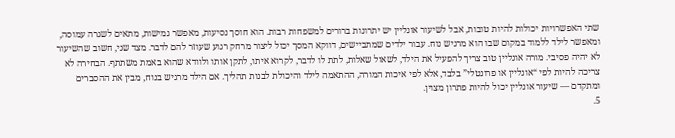שתי האפשרויות יכולות להיות טובות, אבל לשיעור אונליין יש יתרונות ברורים למשפחות רבות. הוא חוסך נסיעות, מאפשר גמישות, מתאים לשגרה עמוסה, ומאפשר לילד ללמוד במקום שבו הוא מרגיש נוח. עבור ילדים שמתביישים, דווקא המסך יכול ליצור מרחק רגוע שעוזר להם לדבר. מצד שני, חשוב שהשיעור לא יהיה פסיבי. מורה אונליין טוב צריך להפעיל את הילד, לשאול שאלות, לתת לו לדבר, לקרוא איתו, לתקן אותו ולוודא שהוא באמת משתתף. הבחירה לא צריכה להיות לפי “אונליין או פרונטלי” בלבד, אלא לפי איכות המורה, ההתאמה לילד והיכולת לבנות תהליך. אם הילד מרגיש בנוח, מבין את ההסברים ומתקדם — שיעור אונליין יכול להיות פתרון מצוין.
5.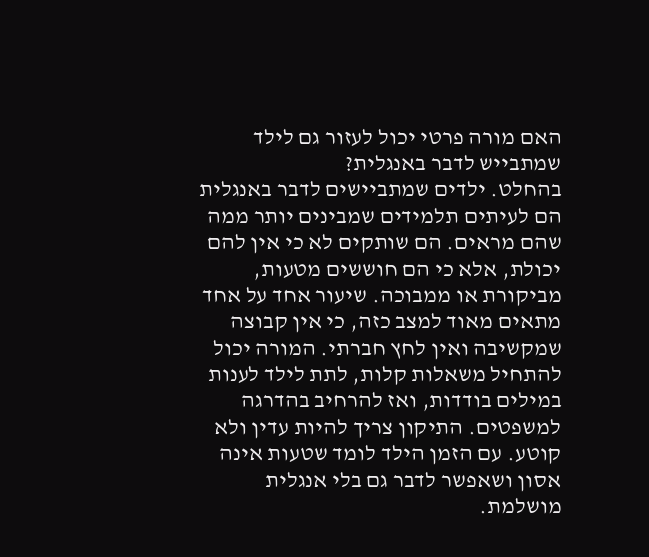האם מורה פרטי יכול לעזור גם לילד שמתבייש לדבר באנגלית?
בהחלט. ילדים שמתביישים לדבר באנגלית הם לעיתים תלמידים שמבינים יותר ממה שהם מראים. הם שותקים לא כי אין להם יכולת, אלא כי הם חוששים מטעות, מביקורת או ממבוכה. שיעור אחד על אחד מתאים מאוד למצב כזה, כי אין קבוצה שמקשיבה ואין לחץ חברתי. המורה יכול להתחיל משאלות קלות, לתת לילד לענות במילים בודדות, ואז להרחיב בהדרגה למשפטים. התיקון צריך להיות עדין ולא קוטע. עם הזמן הילד לומד שטעות אינה אסון ושאפשר לדבר גם בלי אנגלית מושלמת.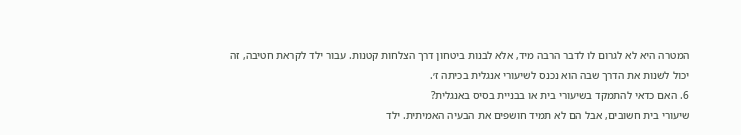המטרה היא לא לגרום לו לדבר הרבה מיד, אלא לבנות ביטחון דרך הצלחות קטנות. עבור ילד לקראת חטיבה, זה יכול לשנות את הדרך שבה הוא נכנס לשיעורי אנגלית בכיתה ז׳.
6. האם כדאי להתמקד בשיעורי בית או בבניית בסיס באנגלית?
שיעורי בית חשובים, אבל הם לא תמיד חושפים את הבעיה האמיתית. ילד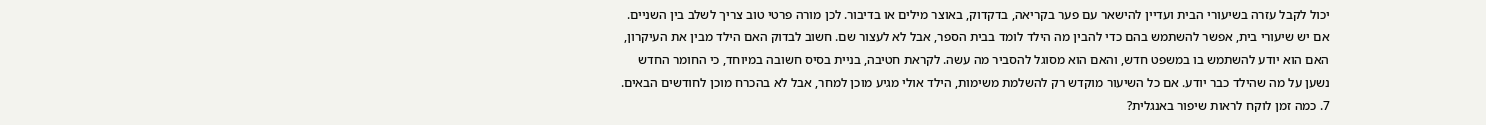יכול לקבל עזרה בשיעורי הבית ועדיין להישאר עם פער בקריאה, בדקדוק, באוצר מילים או בדיבור. לכן מורה פרטי טוב צריך לשלב בין השניים. אם יש שיעורי בית, אפשר להשתמש בהם כדי להבין מה הילד לומד בבית הספר, אבל לא לעצור שם. חשוב לבדוק האם הילד מבין את העיקרון, האם הוא יודע להשתמש בו במשפט חדש, והאם הוא מסוגל להסביר מה עשה. לקראת חטיבה, בניית בסיס חשובה במיוחד, כי החומר החדש נשען על מה שהילד כבר יודע. אם כל השיעור מוקדש רק להשלמת משימות, הילד אולי מגיע מוכן למחר, אבל לא בהכרח מוכן לחודשים הבאים.
7. כמה זמן לוקח לראות שיפור באנגלית?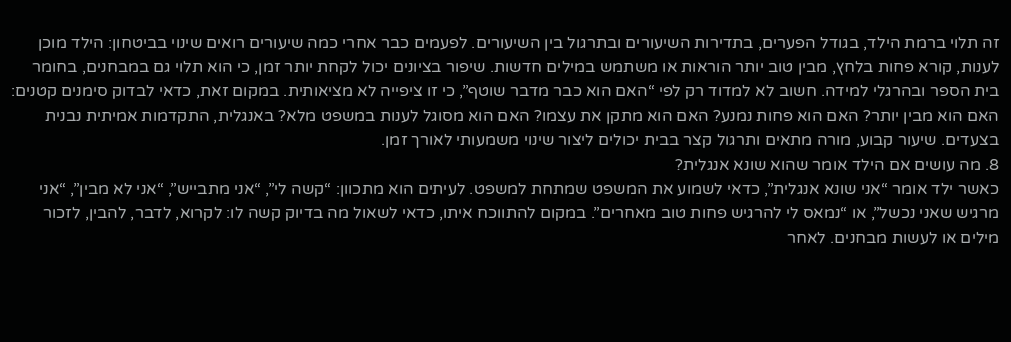זה תלוי ברמת הילד, בגודל הפערים, בתדירות השיעורים ובתרגול בין השיעורים. לפעמים כבר אחרי כמה שיעורים רואים שינוי בביטחון: הילד מוכן לענות, קורא פחות בלחץ, מבין טוב יותר הוראות או משתמש במילים חדשות. שיפור בציונים יכול לקחת יותר זמן, כי הוא תלוי גם במבחנים, בחומר בית הספר ובהרגלי למידה. חשוב לא למדוד רק לפי “האם הוא כבר מדבר שוטף”, כי זו ציפייה לא מציאותית. במקום זאת, כדאי לבדוק סימנים קטנים: האם הוא מבין יותר? האם הוא פחות נמנע? האם הוא מתקן את עצמו? האם הוא מסוגל לענות במשפט מלא? באנגלית, התקדמות אמיתית נבנית בצעדים. שיעור קבוע, מורה מתאים ותרגול קצר בבית יכולים ליצור שינוי משמעותי לאורך זמן.
8. מה עושים אם הילד אומר שהוא שונא אנגלית?
כאשר ילד אומר “אני שונא אנגלית”, כדאי לשמוע את המשפט שמתחת למשפט. לעיתים הוא מתכוון: “קשה לי”, “אני מתבייש”, “אני לא מבין”, “אני מרגיש שאני נכשל”, או “נמאס לי להרגיש פחות טוב מאחרים”. במקום להתווכח איתו, כדאי לשאול מה בדיוק קשה לו: לקרוא, לדבר, להבין, לזכור מילים או לעשות מבחנים. לאחר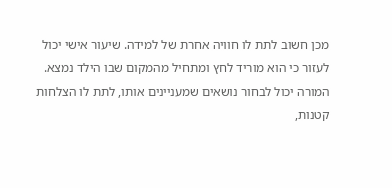מכן חשוב לתת לו חוויה אחרת של למידה. שיעור אישי יכול לעזור כי הוא מוריד לחץ ומתחיל מהמקום שבו הילד נמצא. המורה יכול לבחור נושאים שמעניינים אותו, לתת לו הצלחות קטנות,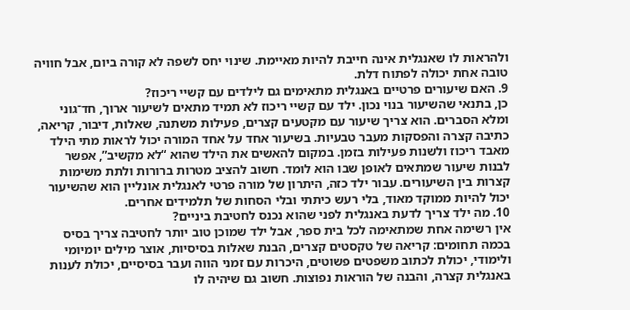ולהראות לו שאנגלית אינה חייבת להיות מאיימת. שינוי יחס לשפה לא קורה ביום, אבל חוויה טובה אחת יכולה לפתוח דלת.
9. האם שיעורים פרטיים באנגלית מתאימים גם לילדים עם קשיי ריכוז?
כן, בתנאי שהשיעור בנוי נכון. ילד עם קשיי ריכוז לא תמיד מתאים לשיעור ארוך, חד־גוני ומלא הסברים. הוא צריך שיעור עם מקטעים קצרים, פעילות משתנה, שאלות, דיבור, קריאה, כתיבה קצרה והפסקות מעבר טבעיות. בשיעור אחד על אחד המורה יכול לראות מתי הילד מאבד ריכוז ולשנות פעילות בזמן. במקום להאשים את הילד שהוא “לא מקשיב”, אפשר לבנות שיעור שמתאים לאופן שבו הוא לומד. חשוב להציב מטרות ברורות ולתת משימות קצרות בין השיעורים. עבור ילד כזה, היתרון של מורה פרטי לאנגלית אונליין הוא שהשיעור יכול להיות ממוקד מאוד, בלי רעש כיתתי ובלי הסחות של תלמידים אחרים.
10. מה ילד צריך לדעת באנגלית לפני שהוא נכנס לחטיבת ביניים?
אין רשימה אחת שמתאימה לכל בית ספר, אבל ילד שמוכן טוב יותר לחטיבה צריך בסיס בכמה תחומים: קריאה של טקסטים קצרים, הבנת שאלות בסיסיות, אוצר מילים יומיומי ולימודי, יכולת לכתוב משפטים פשוטים, היכרות עם זמני הווה ועבר בסיסיים, יכולת לענות באנגלית קצרה, והבנה של הוראות נפוצות. חשוב גם שיהיה לו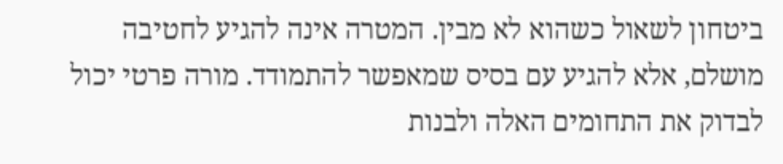ביטחון לשאול כשהוא לא מבין. המטרה אינה להגיע לחטיבה מושלם, אלא להגיע עם בסיס שמאפשר להתמודד. מורה פרטי יכול לבדוק את התחומים האלה ולבנות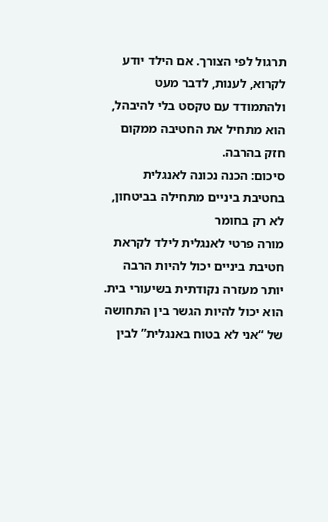תרגול לפי הצורך. אם הילד יודע לקרוא, לענות, לדבר מעט ולהתמודד עם טקסט בלי להיבהל, הוא מתחיל את החטיבה ממקום חזק בהרבה.
סיכום: הכנה נכונה לאנגלית בחטיבת ביניים מתחילה בביטחון, לא רק בחומר
מורה פרטי לאנגלית לילד לקראת חטיבת ביניים יכול להיות הרבה יותר מעזרה נקודתית בשיעורי בית. הוא יכול להיות הגשר בין התחושה של “אני לא בטוח באנגלית” לבין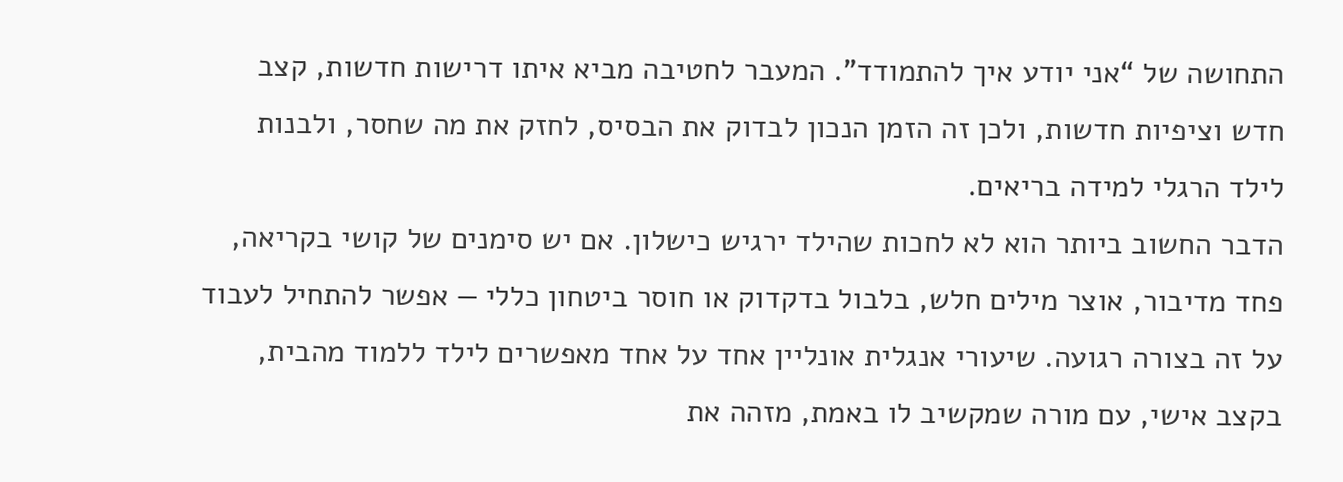התחושה של “אני יודע איך להתמודד”. המעבר לחטיבה מביא איתו דרישות חדשות, קצב חדש וציפיות חדשות, ולכן זה הזמן הנכון לבדוק את הבסיס, לחזק את מה שחסר, ולבנות לילד הרגלי למידה בריאים.
הדבר החשוב ביותר הוא לא לחכות שהילד ירגיש כישלון. אם יש סימנים של קושי בקריאה, פחד מדיבור, אוצר מילים חלש, בלבול בדקדוק או חוסר ביטחון כללי — אפשר להתחיל לעבוד על זה בצורה רגועה. שיעורי אנגלית אונליין אחד על אחד מאפשרים לילד ללמוד מהבית, בקצב אישי, עם מורה שמקשיב לו באמת, מזהה את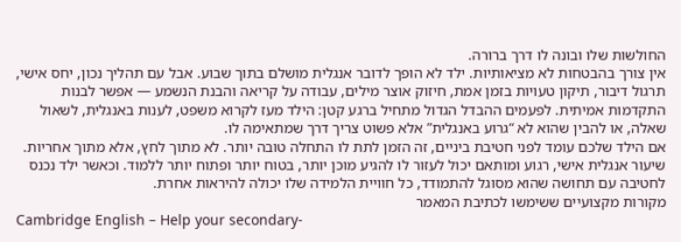החולשות שלו ובונה לו דרך ברורה.
אין צורך בהבטחות לא מציאותיות. ילד לא הופך לדובר אנגלית מושלם בתוך שבוע. אבל עם תהליך נכון, יחס אישי, תרגול דיבור, תיקון טעויות בזמן אמת, חיזוק אוצר מילים, עבודה על קריאה והבנת הנשמע — אפשר לבנות התקדמות אמיתית. לפעמים ההבדל הגדול מתחיל ברגע קטן: הילד מעז לקרוא משפט, לענות באנגלית, לשאול שאלה, או להבין שהוא לא “גרוע באנגלית” אלא פשוט צריך דרך שמתאימה לו.
אם הילד שלכם עומד לפני חטיבת ביניים, זה הזמן לתת לו התחלה טובה יותר. לא מתוך לחץ, אלא מתוך אחריות. שיעור אנגלית אישי, רגוע ומותאם יכול לעזור לו להגיע מוכן יותר, בטוח יותר ופתוח יותר ללמוד. וכאשר ילד נכנס לחטיבה עם תחושה שהוא מסוגל להתמודד, כל חוויית הלמידה שלו יכולה להיראות אחרת.
מקורות מקצועיים ששימשו לכתיבת המאמר
Cambridge English – Help your secondary-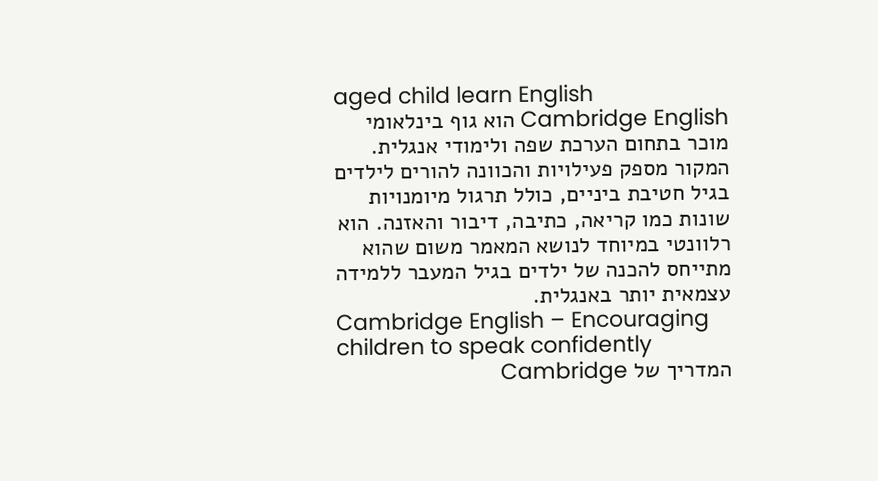aged child learn English
Cambridge English הוא גוף בינלאומי מוכר בתחום הערכת שפה ולימודי אנגלית. המקור מספק פעילויות והכוונה להורים לילדים בגיל חטיבת ביניים, כולל תרגול מיומנויות שונות כמו קריאה, כתיבה, דיבור והאזנה. הוא רלוונטי במיוחד לנושא המאמר משום שהוא מתייחס להכנה של ילדים בגיל המעבר ללמידה עצמאית יותר באנגלית.
Cambridge English – Encouraging children to speak confidently
המדריך של Cambridge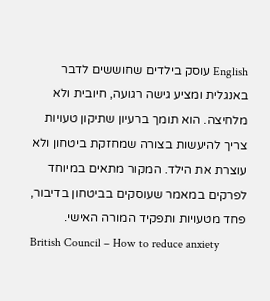English עוסק בילדים שחוששים לדבר באנגלית ומציע גישה רגועה, חיובית ולא מלחיצה. הוא תומך ברעיון שתיקון טעויות צריך להיעשות בצורה שמחזקת ביטחון ולא עוצרת את הילד. המקור מתאים במיוחד לפרקים במאמר שעוסקים בביטחון בדיבור, פחד מטעויות ותפקיד המורה האישי.
British Council – How to reduce anxiety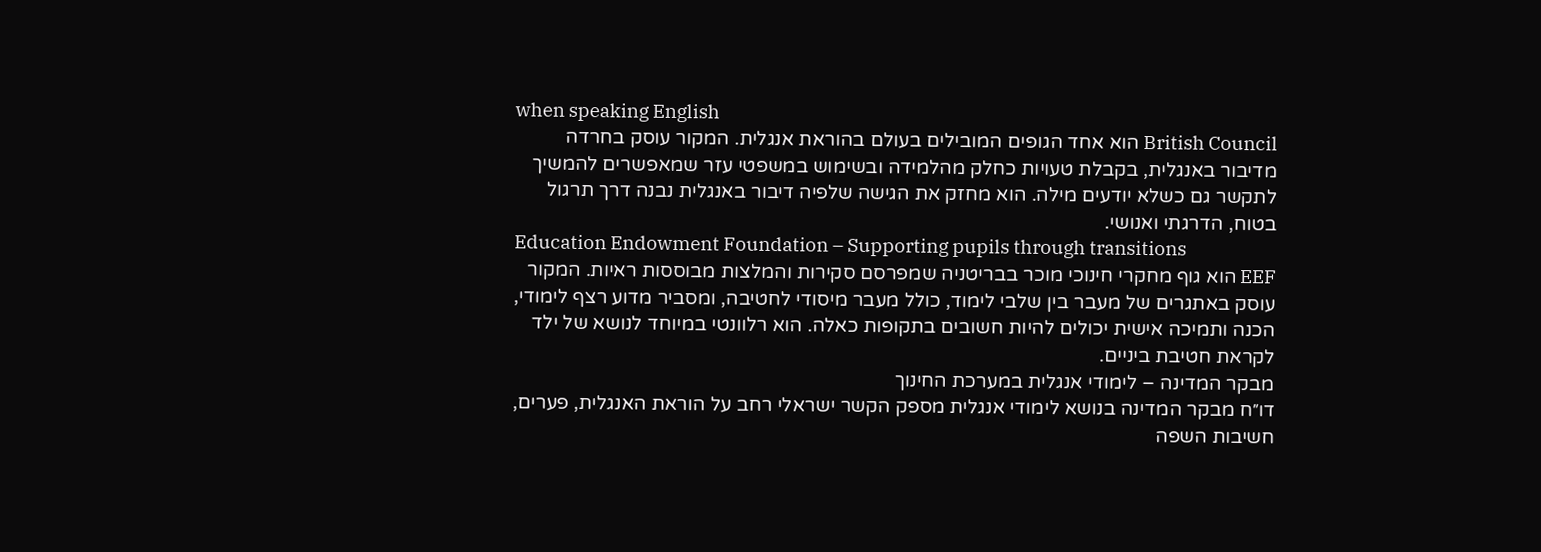when speaking English
British Council הוא אחד הגופים המובילים בעולם בהוראת אנגלית. המקור עוסק בחרדה מדיבור באנגלית, בקבלת טעויות כחלק מהלמידה ובשימוש במשפטי עזר שמאפשרים להמשיך לתקשר גם כשלא יודעים מילה. הוא מחזק את הגישה שלפיה דיבור באנגלית נבנה דרך תרגול בטוח, הדרגתי ואנושי.
Education Endowment Foundation – Supporting pupils through transitions
EEF הוא גוף מחקרי חינוכי מוכר בבריטניה שמפרסם סקירות והמלצות מבוססות ראיות. המקור עוסק באתגרים של מעבר בין שלבי לימוד, כולל מעבר מיסודי לחטיבה, ומסביר מדוע רצף לימודי, הכנה ותמיכה אישית יכולים להיות חשובים בתקופות כאלה. הוא רלוונטי במיוחד לנושא של ילד לקראת חטיבת ביניים.
מבקר המדינה – לימודי אנגלית במערכת החינוך
דו״ח מבקר המדינה בנושא לימודי אנגלית מספק הקשר ישראלי רחב על הוראת האנגלית, פערים, חשיבות השפה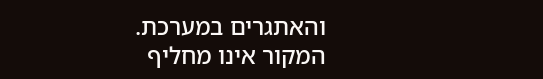והאתגרים במערכת. המקור אינו מחליף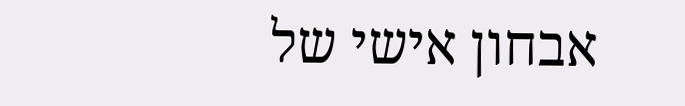אבחון אישי של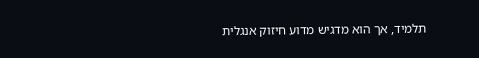תלמיד, אך הוא מדגיש מדוע חיזוק אנגלית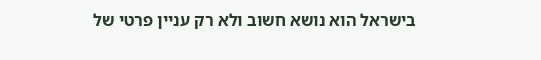בישראל הוא נושא חשוב ולא רק עניין פרטי של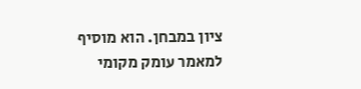ציון במבחן. הוא מוסיף למאמר עומק מקומי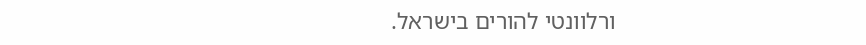ורלוונטי להורים בישראל.